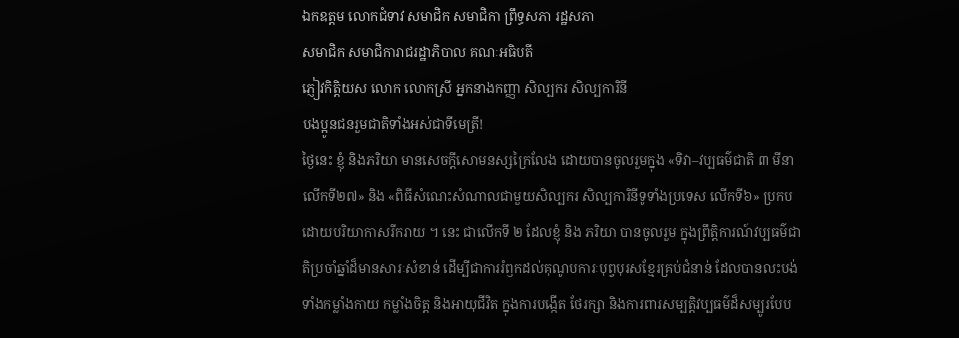ឯកឧត្តម លោកជំទាវ សមាជិក សមាជិកា ព្រឹទ្ធសភា រដ្ឋសភា
សមាជិក សមាជិការាជរដ្ឋាភិបាល គណៈអធិបតី
ភ្ញៀវកិត្តិយស លោក លោកស្រី អ្នកនាងកញ្ញា សិល្បករ សិល្បការិនី
បងប្អូនជនរួមជាតិទាំងអស់ជាទីមេត្រី!
ថ្ងៃនេះ ខ្ញុំ និងភរិយា មានសេចក្ដីសោមនស្សក្រៃលែង ដោយបានចូលរួមក្នុង «ទិវា–វប្បធម៌ជាតិ ៣ មីនា លើកទី២៧» និង «ពិធីសំណេះសំណាលជាមួយសិល្បករ សិល្បការិនីទូទាំងប្រទេស លើកទី៦» ប្រកបដោយបរិយាកាសរីករាយ ។ នេះ ជាលើកទី ២ ដែលខ្ញុំ និង ភរិយា បានចូលរួម ក្នុងព្រឹត្តិការណ៍វប្បធម៌ជាតិប្រចាំឆ្នាំដ៏មានសារៈសំខាន់ ដើម្បីជាការរំឭកដល់គុណូបការៈបុព្វបុរសខ្មែរគ្រប់ជំនាន់ ដែលបានលះបង់ទាំងកម្លាំងកាយ កម្លាំងចិត្ត និងអាយុជីវិត ក្នុងការបង្កើត ថែរក្សា និងការពារសម្បត្តិវប្បធម៌ដ៏សម្បូរបែប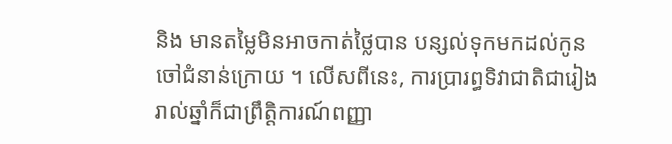និង មានតម្លៃមិនអាចកាត់ថ្លៃបាន បន្សល់ទុកមកដល់កូនចៅជំនាន់ក្រោយ ។ លើសពីនេះ, ការប្រារព្ធទិវាជាតិជារៀងរាល់ឆ្នាំក៏ជាព្រឹត្តិការណ៍ពញ្ញា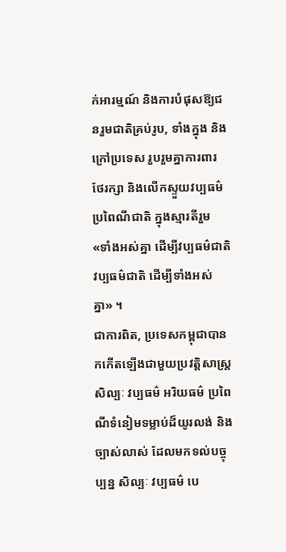ក់អារម្មណ៍ និងការបំផុសឱ្យជនរួមជាតិគ្រប់រូប, ទាំងក្នុង និងក្រៅប្រទេស រួបរួមគ្នាការពារ ថែរក្សា និងលើកស្ទួយវប្បធម៌ ប្រពៃណីជាតិ ក្នុងស្មារតីរួម «ទាំងអស់គ្នា ដើម្បីវប្បធម៌ជាតិ វប្បធម៌ជាតិ ដើម្បីទាំងអស់គ្នា» ។
ជាការពិត, ប្រទេសកម្ពុជាបានកកើតឡើងជាមួយប្រវត្តិសាស្ត្រសិល្បៈ វប្បធម៌ អរិយធម៌ ប្រពៃណីទំនៀមទម្លាប់ដ៏យូរលង់ និងច្បាស់លាស់ ដែលមកទល់បច្ចុប្បន្ន សិល្បៈ វប្បធម៌ បេ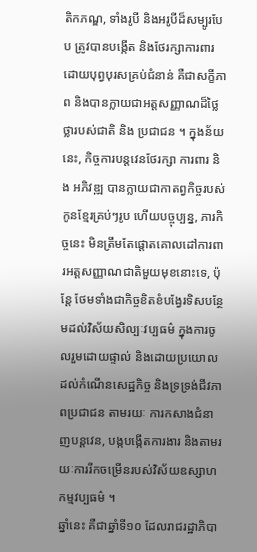តិកភណ្ឌ, ទាំងរូបី និងអរូបីដ៏សម្បូរបែប ត្រូវបានបង្កើត និងថែរក្សាការពារ ដោយបុព្វបុរសគ្រប់ជំនាន់ គឺជាសក្ខីភាព និងបានក្លាយជាអត្តសញ្ញាណដ៏ថ្លៃថ្លារបស់ជាតិ និង ប្រជាជន ។ ក្នុងន័យនេះ, កិច្ចការបន្តវេនថែរក្សា ការពារ និង អភិវឌ្ឍ បានក្លាយជាកាតព្វកិច្ចរបស់កូនខ្មែរគ្រប់ៗរូប ហើយបច្ចុប្បន្ន, ភារកិច្ចនេះ មិនត្រឹមតែផ្តោតគោលដៅការពារអត្តសញ្ញាណជាតិមួយមុខនោះទេ, ប៉ុន្តែ ថែមទាំងជាកិច្ចខិតខំបង្វែរទិសបន្ថែមដល់វិស័យសិល្បៈវប្បធម៌ ក្នុងការចូលរួមដោយផ្ទាល់ និងដោយប្រយោល ដល់កំណើនសេដ្ឋកិច្ច និងទ្រទ្រង់ជីវភាពប្រជាជន តាមរយៈ ការកសាងជំនាញបន្តវេន, បង្កបង្កើតការងារ និងតាមរយៈការរីកចម្រើនរបស់វិស័យឧស្សាហកម្មវប្បធម៌ ។
ឆ្នាំនេះ គឺជាឆ្នាំទី១០ ដែលរាជរដ្ឋាភិបា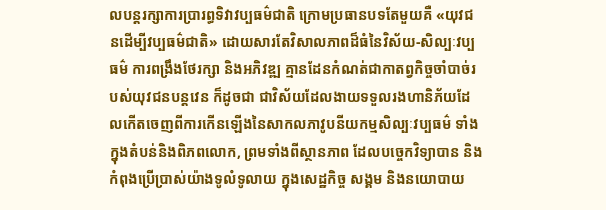លបន្តរក្សាការប្រារព្ធទិវាវប្បធម៌ជាតិ ក្រោមប្រធានបទតែមួយគឺ «យុវជនដើម្បីវប្បធម៌ជាតិ» ដោយសារតែវិសាលភាពដ៏ធំនៃវិស័យ-សិល្បៈវប្បធម៌ ការពង្រឹងថែរក្សា និងអភិវឌ្ឍ គ្មានដែនកំណត់ជាកាតព្វកិច្ចចាំបាច់របស់យុវជនបន្តវេន ក៏ដូចជា ជាវិស័យដែលងាយទទួលរងហានិភ័យដែលកើតចេញពីការកើនឡើងនៃសាកលភាវូបនីយកម្មសិល្បៈវប្បធម៌ ទាំងក្នុងតំបន់និងពិភពលោក, ព្រមទាំងពីស្ថានភាព ដែលបច្ចេកវិទ្យាបាន និងកំពុងប្រើប្រាស់យ៉ាងទូលំទូលាយ ក្នុងសេដ្ឋកិច្ច សង្គម និងនយោបាយ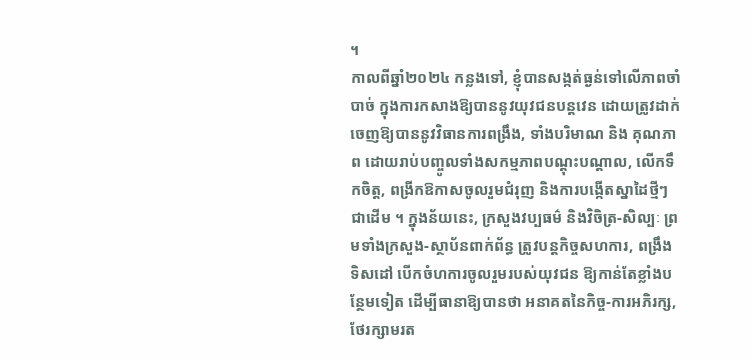។
កាលពីឆ្នាំ២០២៤ កន្លងទៅ, ខ្ញុំបានសង្កត់ធ្ងន់ទៅលើភាពចាំបាច់ ក្នុងការកសាងឱ្យបាននូវយុវជនបន្តវេន ដោយត្រូវដាក់ចេញឱ្យបាននូវវិធានការពង្រឹង, ទាំងបរិមាណ និង គុណភាព ដោយរាប់បញ្ចូលទាំងសកម្មភាពបណ្តុះបណ្តាល, លើកទឹកចិត្ត, ពង្រីកឱកាសចូលរួមជំរុញ និងការបង្កើតស្នាដៃថ្មីៗ ជាដើម ។ ក្នុងន័យនេះ, ក្រសួងវប្បធម៌ និងវិចិត្រ-សិល្បៈ ព្រមទាំងក្រសួង-ស្ថាប័នពាក់ព័ន្ធ ត្រូវបន្តកិច្ចសហការ, ពង្រឹងទិសដៅ បើកចំហការចូលរួមរបស់យុវជន ឱ្យកាន់តែខ្លាំងបន្ថែមទៀត ដើម្បីធានាឱ្យបានថា អនាគតនៃកិច្ច-ការអភិរក្ស, ថែរក្សាមរត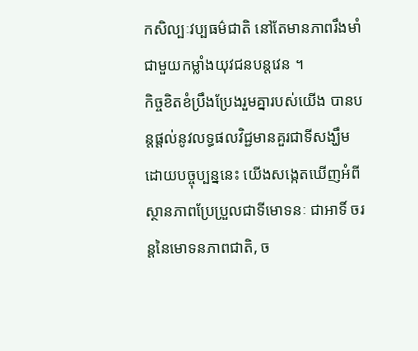កសិល្បៈវប្បធម៌ជាតិ នៅតែមានភាពរឹងមាំជាមួយកម្លាំងយុវជនបន្តវេន ។
កិច្ចខិតខំប្រឹងប្រែងរួមគ្នារបស់យើង បានបន្តផ្តល់នូវលទ្ធផលវិជ្ជមានគួរជាទីសង្ឃឹម ដោយបច្ចុប្បន្ននេះ យើងសង្កេតឃើញអំពីស្ថានភាពប្រែប្រួលជាទីមោទនៈ ជាអាទិ៍ ចរន្តនៃមោទនភាពជាតិ, ច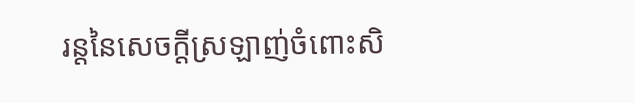រន្តនៃសេចក្តីស្រឡាញ់ចំពោះសិ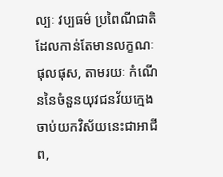ល្បៈ វប្បធម៌ ប្រពៃណីជាតិ ដែលកាន់តែមានលក្ខណៈផុលផុស, តាមរយៈ កំណើននៃចំនួនយុវជនវ័យក្មេងចាប់យកវិស័យនេះជាអាជីព,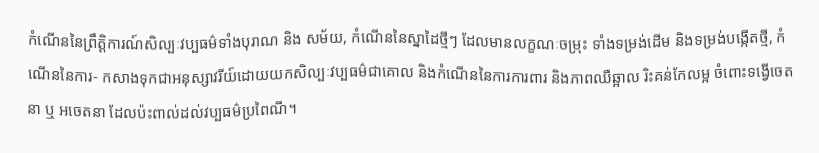កំណើននៃព្រឹត្តិការណ៍សិល្បៈវប្បធម៌ទាំងបុរាណ និង សម័យ, កំណើននៃស្នាដៃថ្មីៗ ដែលមានលក្ខណៈចម្រុះ ទាំងទម្រង់ដើម និងទម្រង់បង្កើតថ្មី, កំណើននៃការ- កសាងទុកជាអនុស្សាវរីយ៍ដោយយកសិល្បៈវប្បធម៌ជាគោល និងកំណើននៃការការពារ និងភាពឈឺឆ្អាល រិះគន់កែលម្អ ចំពោះទង្វើចេតនា ឬ អចេតនា ដែលប៉ះពាល់ដល់វប្បធម៌ប្រពៃណី។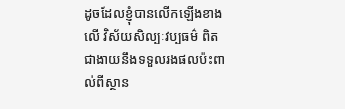ដូចដែលខ្ញុំបានលើកឡើងខាងលើ វិស័យសិល្បៈវប្បធម៌ ពិតជាងាយនឹងទទួលរងផលប៉ះពាល់ពីស្ថាន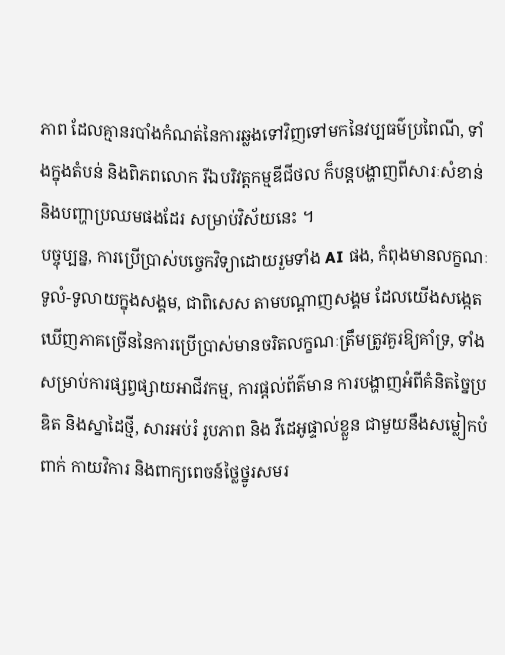ភាព ដែលគ្មានរបាំងកំណត់នៃការឆ្លងទៅវិញទៅមកនៃវប្បធម៌ប្រពៃណី, ទាំងក្នុងតំបន់ និងពិភពលោក រីឯបរិវត្តកម្មឌីជីថល ក៏បន្តបង្ហាញពីសារៈសំខាន់ និងបញ្ហាប្រឈមផងដែរ សម្រាប់វិស័យនេះ ។
បច្ចុប្បន្ន, ការប្រើប្រាស់បច្ចេកវិទ្យាដោយរួមទាំង AI ផង, កំពុងមានលក្ខណៈទូលំ-ទូលាយក្នុងសង្គម, ជាពិសេស តាមបណ្តាញសង្គម ដែលយើងសង្កេតឃើញភាគច្រើននៃការប្រើប្រាស់មានចរិតលក្ខណៈត្រឹមត្រូវគួរឱ្យគាំទ្រ, ទាំងសម្រាប់ការផ្សព្វផ្សាយអាជីវកម្ម, ការផ្តល់ព័ត៌មាន ការបង្ហាញអំពីគំនិតច្នៃប្រឌិត និងស្នាដៃថ្មី, សារអប់រំ រូបភាព និង វីដេអូផ្ទាល់ខ្លួន ជាមួយនឹងសម្លៀកបំពាក់ កាយវិការ និងពាក្យពេចន៍ថ្លៃថ្នូរសមរ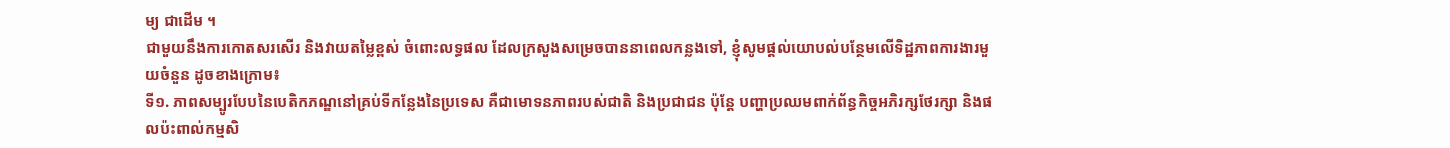ម្យ ជាដើម ។
ជាមួយនឹងការកោតសរសើរ និងវាយតម្លៃខ្ពស់ ចំពោះលទ្ធផល ដែលក្រសួងសម្រេចបាននាពេលកន្លងទៅ, ខ្ញុំសូមផ្តល់យោបល់បន្ថែមលើទិដ្ឋភាពការងារមួយចំនួន ដូចខាងក្រោម៖
ទី១. ភាពសម្បូរបែបនៃបេតិកភណ្ឌនៅគ្រប់ទីកន្លែងនៃប្រទេស គឺជាមោទនភាពរបស់ជាតិ និងប្រជាជន ប៉ុន្តែ បញ្ហាប្រឈមពាក់ព័ន្ធកិច្ចអភិរក្សថែរក្សា និងផលប៉ះពាល់កម្មសិ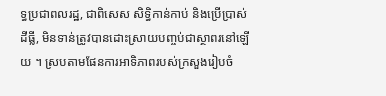ទ្ធប្រជាពលរដ្ឋ, ជាពិសេស សិទ្ធិកាន់កាប់ និងប្រើប្រាស់ដីធ្លី, មិនទាន់ត្រូវបានដោះស្រាយបញ្ចប់ជាស្ថាពរនៅឡើយ ។ ស្របតាមផែនការអាទិភាពរបស់ក្រសួងរៀបចំ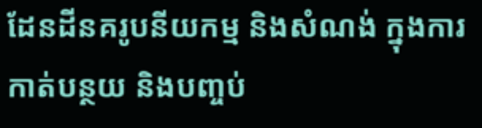ដែនដីនគរូបនីយកម្ម និងសំណង់ ក្នុងការកាត់បន្ថយ និងបញ្ចប់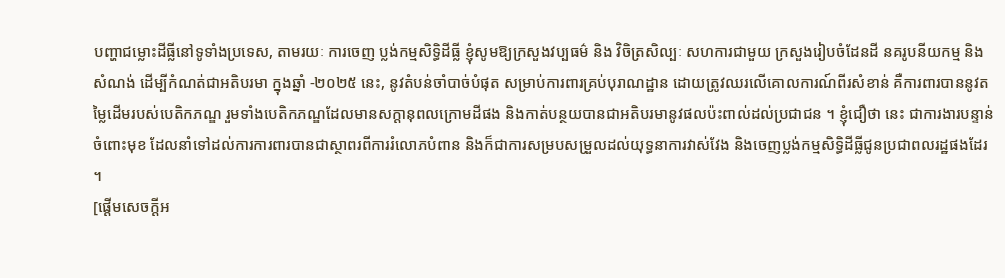បញ្ហាជម្លោះដីធ្លីនៅទូទាំងប្រទេស, តាមរយៈ ការចេញ ប្លង់កម្មសិទ្ធិដីធ្លី ខ្ញុំសូមឱ្យក្រសួងវប្បធម៌ និង វិចិត្រសិល្បៈ សហការជាមួយ ក្រសួងរៀបចំដែនដី នគរូបនីយកម្ម និងសំណង់ ដើម្បីកំណត់ជាអតិបរមា ក្នុងឆ្នាំ -២០២៥ នេះ, នូវតំបន់ចាំបាច់បំផុត សម្រាប់ការពារគ្រប់បុរាណដ្ឋាន ដោយត្រូវឈរលើគោលការណ៍ពីរសំខាន់ គឺការពារបាននូវតម្លៃដើមរបស់បេតិកភណ្ឌ រួមទាំងបេតិកភណ្ឌដែលមានសក្តានុពលក្រោមដីផង និងកាត់បន្ថយបានជាអតិបរមានូវផលប៉ះពាល់ដល់ប្រជាជន ។ ខ្ញុំជឿថា នេះ ជាការងារបន្ទាន់ចំពោះមុខ ដែលនាំទៅដល់ការការពារបានជាស្ថាពរពីការរំលោភបំពាន និងក៏ជាការសម្របសម្រួលដល់យុទ្ធនាការវាស់វែង និងចេញប្លង់កម្មសិទ្ធិដីធ្លីជូនប្រជាពលរដ្ឋផងដែរ ។
[ផ្ដើមសេចក្ដីអ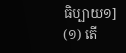ធិប្បាយ១]
(១) តើ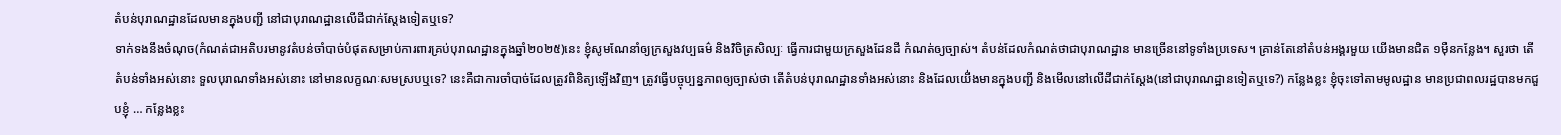តំបន់បុរាណដ្ឋានដែលមានក្នុងបញ្ជី នៅជាបុរាណដ្ឋានលើដីជាក់ស្ដែងទៀតឬទេ?
ទាក់ទងនឹងចំណុច(កំណត់ជាអតិបរមានូវតំបន់ចាំបាច់បំផុតសម្រាប់ការពារគ្រប់បុរាណដ្ឋានក្នុងឆ្នាំ២០២៥)នេះ ខ្ញុំសូមណែនាំឲ្យក្រសួងវប្បធម៌ និងវិចិត្រសិល្បៈ ធ្វើការជាមួយក្រសួងដែនដី កំណត់ឲ្យច្បាស់។ តំបន់ដែលកំណត់ថាជាបុរាណដ្ឋាន មានច្រើននៅទូទាំងប្រទេស។ គ្រាន់តែនៅតំបន់អង្គរមួយ យើងមានជិត ១ម៉ឺនកន្លែង។ សួរថា តើតំបន់ទាំងអស់នោះ ទួលបុរាណទាំងអស់នោះ នៅមានលក្ខណៈសមស្របឬទេ? នេះគឺជាការចាំបាច់ដែលត្រូវពិនិត្យឡើងវិញ។ ត្រូវធ្វើបច្ចុប្បន្នភាពឲ្យច្បាស់ថា តើតំបន់បុរាណដ្ឋានទាំងអស់នោះ និងដែលយើ់ងមានក្នុងបញ្ជី និងមើលនៅលើដីជាក់ស្ដែង(នៅជាបុរាណដ្ឋានទៀតឬទេ?) កន្លែងខ្លះ ខ្ញុំចុះទៅតាមមូលដ្ឋាន មានប្រជាពលរដ្ឋបានមកជួបខ្ញុំ … កន្លែងខ្លះ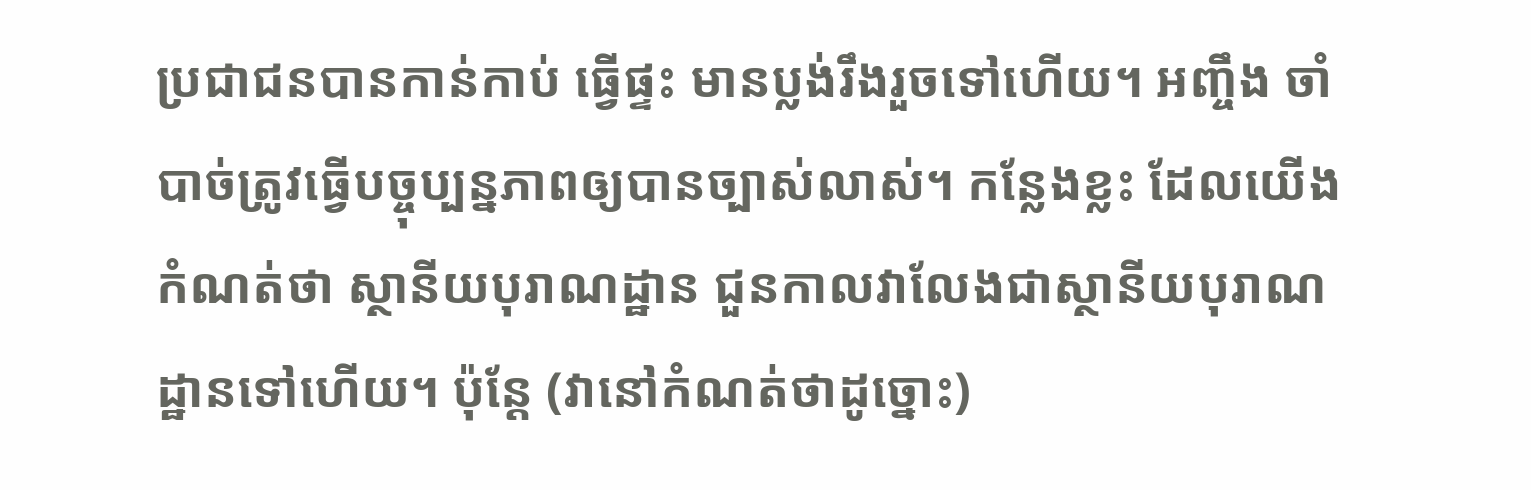ប្រជាជនបានកាន់កាប់ ធ្វើផ្ទះ មានប្លង់រឹងរួចទៅហើយ។ អញ្ចឹង ចាំបាច់ត្រូវធ្វើបច្ចុប្បន្នភាពឲ្យបានច្បាស់លាស់។ កន្លែងខ្លះ ដែលយើងកំណត់ថា ស្ថានីយបុរាណដ្ឋាន ជួនកាលវាលែងជាស្ថានីយបុរាណដ្ឋានទៅហើយ។ ប៉ុន្តែ (វានៅកំណត់ថាដូច្នោះ)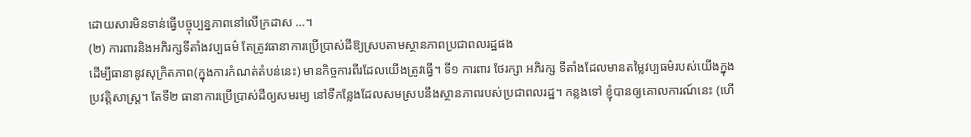ដោយសារមិនទាន់ធ្វើបច្ចុប្បន្នភាពនៅលើក្រដាស …។
(២) ការពារនិងអភិរក្សទីតាំងវប្បធម៌ តែត្រូវធានាការប្រើប្រាស់ដីឱ្យស្របតាមស្ថានភាពប្រជាពលរដ្ឋផង
ដើម្បីធានានូវសុក្រិតភាព(ក្នុងការកំណត់តំបន់នេះ) មានកិច្ចការពីរដែលយើងត្រូវធ្វើ។ ទី១ ការពារ ថែរក្សា អភិរក្ស ទីតាំងដែលមានតម្លៃវប្បធម៌របស់យើងក្នុងប្រវត្តិសាស្រ្ត។ តែទី២ ធានាការប្រើប្រាស់ដីឲ្យសមរម្យ នៅទីកន្លែងដែលសមស្របនឹងស្ថានភាពរបស់ប្រជាពលរដ្ឋ។ កន្លងទៅ ខ្ញុំបានឲ្យគោលការណ៍នេះ (ហើ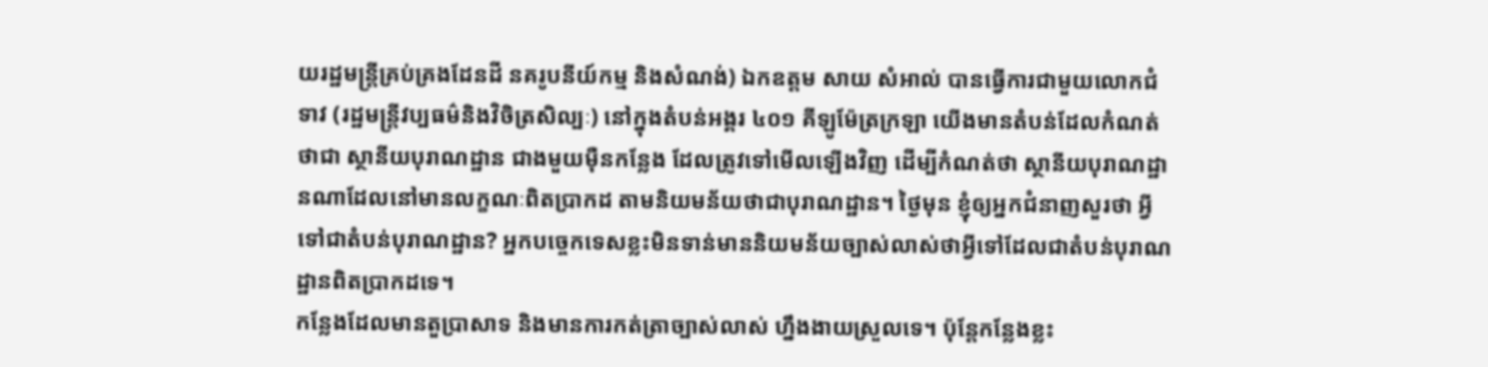យរដ្ឋមន្ត្រីគ្រប់គ្រងដែនដី នគរូបនីយ៍កម្ម និងសំណង់) ឯកឧត្ដម សាយ សំអាល់ បានធ្វើការជាមួយលោកជំទាវ (រដ្ឋមន្ត្រីវប្បធម៌និងវិចិត្រសិល្បៈ) នៅក្នុងតំបន់អង្គរ ៤០១ គីឡូម៉ែត្រក្រឡា យើងមានតំបន់ដែលកំណត់ថាជា ស្ថានីយបុរាណដ្ឋាន ជាងមួយម៉ឺនកន្លែង ដែលត្រូវទៅមើលឡើងវិញ ដើម្បីកំណត់ថា ស្ថានីយបុរាណដ្ឋានណាដែលនៅមានលក្ខណៈពិតប្រាកដ តាមនិយមន័យថាជាបុរាណដ្ឋាន។ ថ្ងៃមុន ខ្ញុំឲ្យអ្នកជំនាញសួរថា អ្វីទៅជាតំបន់បុរាណដ្ឋាន? អ្នកបច្ចេកទេសខ្លះមិនទាន់មាននិយមន័យច្បាស់លាស់ថាអ្វីទៅដែលជាតំបន់បុរាណដ្ឋានពិតប្រាកដទេ។
កន្លែងដែលមានតួប្រាសាទ និងមានការកត់ត្រាច្បាស់លាស់ ហ្នឹងងាយស្រួលទេ។ ប៉ុន្តែកន្លែងខ្លះ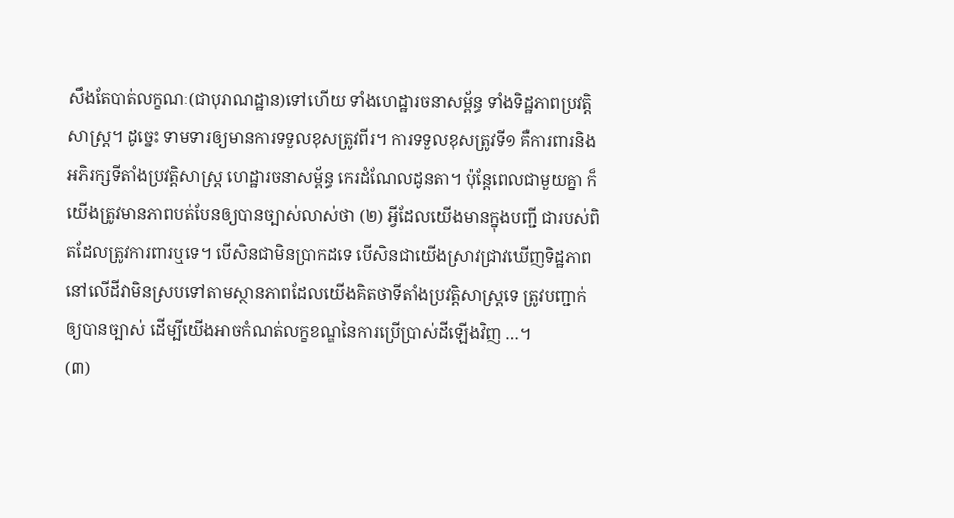សឹងតែបាត់លក្ខណៈ(ជាបុរាណដ្ឋាន)ទៅហើយ ទាំងហេដ្ឋារចនាសម្ព័ន្ធ ទាំងទិដ្ឋភាពប្រវត្តិសាស្រ្ត។ ដូច្នេះ ទាមទារឲ្យមានការទទួលខុសត្រូវពីរ។ ការទទួលខុសត្រូវទី១ គឺការពារនិងអភិរក្សទីតាំងប្រវត្តិសាស្រ្ត ហេដ្ឋារចនាសម្ព័ន្ធ កេរដំណែលដូនតា។ ប៉ុន្តែពេលជាមួយគ្នា ក៏យើងត្រូវមានភាពបត់បែនឲ្យបានច្បាស់លាស់ថា (២) អ្វីដែលយើងមានក្នុងបញ្ជី ជារបស់ពិតដែលត្រូវការពារឬទេ។ បើសិនជាមិនប្រាកដទេ បើសិនជាយើងស្រាវជ្រាវឃើញទិដ្ឋភាពនៅលើដីវាមិនស្របទៅតាមស្ថានភាពដែលយើងគិតថាទីតាំងប្រវត្តិសាស្រ្តទេ ត្រូវបញ្ជាក់ឲ្យបានច្បាស់ ដើម្បីយើងអាចកំណត់លក្ខខណ្ឌនៃការប្រើប្រាស់ដីឡើងវិញ …។
(៣)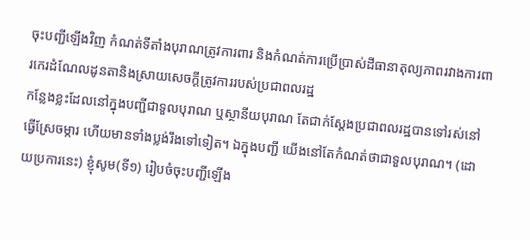ចុះបញ្ជីឡើងវិញ កំណត់ទីតាំងបុរាណត្រូវការពារ និងកំណត់ការប្រើប្រាស់ដីធានាតុល្យភាពរវាងការពារកេរដំណែលដូនតានិងស្រាយសេចក្តីត្រូវការរបស់ប្រជាពលរដ្ឋ
កន្លែងខ្លះដែលនៅក្នុងបញ្ជីជាទួលបុរាណ ឬស្ថានីយបុរាណ តែជាក់ស្ដែងប្រជាពលរដ្ឋបានទៅរស់នៅ ធ្វើស្រែចម្ការ ហើយមានទាំងប្លង់រឹងទៅទៀត។ ឯក្នុងបញ្ជី យើងនៅតែកំណត់ថាជាទួលបុរាណ។ (ដោយប្រការនេះ) ខ្ញុំសូម(ទី១) រៀបចំចុះបញ្ជីឡើង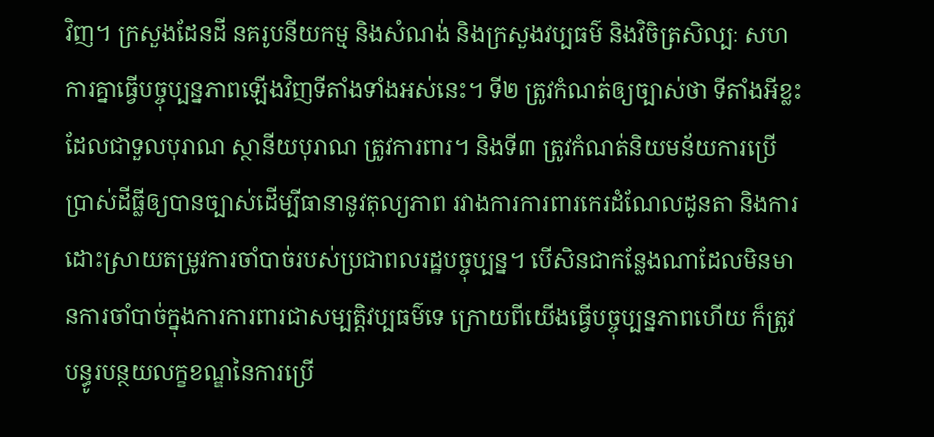វិញ។ ក្រសួងដែនដី នគរូបនីយកម្ម និងសំណង់ និងក្រសួងវប្បធម៌ និងវិចិត្រសិល្បៈ សហការគ្នាធ្វើបច្ចុប្បន្នភាពឡើងវិញទីតាំងទាំងអស់នេះ។ ទី២ ត្រូវកំណត់ឲ្យច្បាស់ថា ទីតាំងអីខ្លះដែលជាទួលបុរាណ ស្ថានីយបុរាណ ត្រូវការពារ។ និងទី៣ ត្រូវកំណត់និយមន័យការប្រើប្រាស់ដីធ្លីឲ្យបានច្បាស់ដើម្បីធានានូវតុល្យភាព រវាងការការពារកេរដំណែលដូនតា និងការដោះស្រាយតម្រូវការចាំបាច់របស់ប្រជាពលរដ្ឋបច្ចុប្បន្ន។ បើសិនជាកន្លែងណាដែលមិនមានការចាំបាច់ក្នុងការការពារជាសម្បត្តិវប្បធម៌ទេ ក្រោយពីយើងធ្វើបច្ចុប្បន្នភាពហើយ ក៏ត្រូវបន្ធូរបន្ថយលក្ខខណ្ឌនៃការប្រើ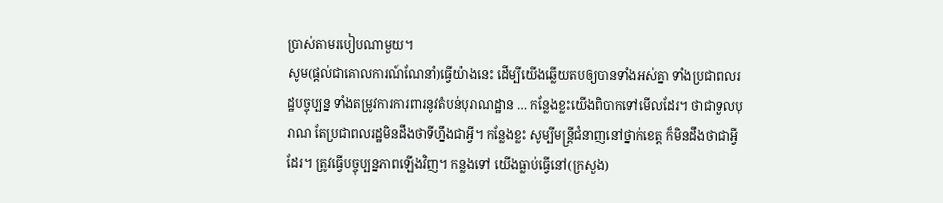ប្រាស់តាមរបៀបណាមួយ។
សូម(ផ្តល់ជាគោលការណ៍ណែនាំ)ធ្វើយ៉ាងនេះ ដើម្បីយើងឆ្លើយតបឲ្យបានទាំងអស់គ្នា ទាំងប្រជាពលរដ្ឋបច្ចុប្បន្ន ទាំងតម្រូវការការពារនូវតំបន់បុរាណដ្ឋាន … កន្លែងខ្លះយើងពិបាកទៅមើលដែរ។ ថាជាទួលបុរាណ តែប្រជាពលរដ្ឋមិនដឹងថាទីហ្នឹងជាអ្វី។ កន្លែងខ្លះ សូម្បីមន្រ្តីជំនាញនៅថ្នាក់ខេត្ត ក៏មិនដឹងថាជាអ្វីដែរ។ ត្រូវធ្វើបច្ចុប្បន្នភាពឡើងវិញ។ កន្លងទៅ យើងធ្លាប់ធ្វើនៅ(ក្រសួង)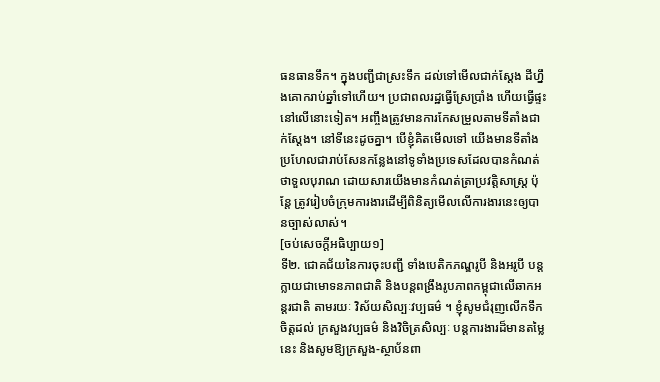ធនធានទឹក។ ក្នុងបញ្ជីជាស្រះទឹក ដល់ទៅមើលជាក់ស្ដែង ដីហ្នឹងគោករាប់ឆ្នាំទៅហើយ។ ប្រជាពលរដ្ឋធ្វើស្រែប្រាំង ហើយធ្វើផ្ទះនៅលើនោះទៀត។ អញ្ចឹងត្រូវមានការកែសម្រួលតាមទីតាំងជាក់ស្ដែង។ នៅទីនេះដូចគ្នា។ បើខ្ញុំគិតមើលទៅ យើងមានទីតាំងប្រហែលជារាប់សែនកន្លែងនៅទូទាំងប្រទេសដែលបានកំណត់ថាទួលបុរាណ ដោយសារយើងមានកំណត់ត្រាប្រវត្តិសាស្រ្ត ប៉ុន្តែ ត្រូវរៀបចំក្រុមការងារដើម្បីពិនិត្យមើលលើការងារនេះឲ្យបានច្បាស់លាស់។
[ចប់សេចក្ដីអធិប្បាយ១]
ទី២. ជោគជ័យនៃការចុះបញ្ជី ទាំងបេតិកភណ្ឌរូបី និងអរូបី បន្តក្លាយជាមោទនភាពជាតិ និងបន្តពង្រឹងរូបភាពកម្ពុជាលើឆាកអន្តរជាតិ តាមរយៈ វិស័យសិល្បៈវប្បធម៌ ។ ខ្ញុំសូមជំរុញលើកទឹកចិត្តដល់ ក្រសួងវប្បធម៌ និងវិចិត្រសិល្បៈ បន្តការងារដ៏មានតម្លៃនេះ និងសូមឱ្យក្រសួង-ស្ថាប័នពា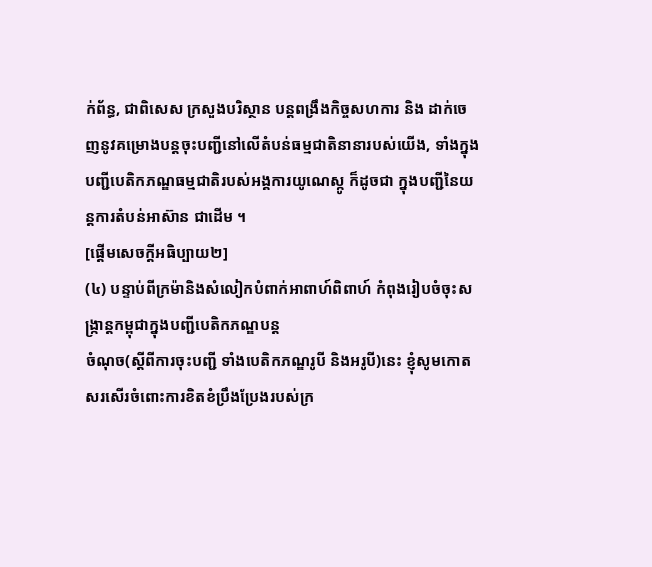ក់ព័ន្ធ, ជាពិសេស ក្រសួងបរិស្ថាន បន្តពង្រឹងកិច្ចសហការ និង ដាក់ចេញនូវគម្រោងបន្តចុះបញ្ជីនៅលើតំបន់ធម្មជាតិនានារបស់យើង, ទាំងក្នុងបញ្ជីបេតិកភណ្ឌធម្មជាតិរបស់អង្គការយូណេស្កូ ក៏ដូចជា ក្នុងបញ្ជីនៃយន្តការតំបន់អាស៊ាន ជាដើម ។
[ផ្ដើមសេចក្ដីអធិប្បាយ២]
(៤) បន្ទាប់ពីក្រម៉ានិងសំលៀកបំពាក់អាពាហ៍ពិពាហ៍ កំពុងរៀបចំចុះសង្ក្រាន្តកម្ពុជាក្នុងបញ្ជីបេតិកភណ្ឌបន្ត
ចំណុច(ស្តីពីការចុះបញ្ជី ទាំងបេតិកភណ្ឌរូបី និងអរូបី)នេះ ខ្ញុំសូមកោតសរសើរចំពោះការខិតខំប្រឹងប្រែងរបស់ក្រ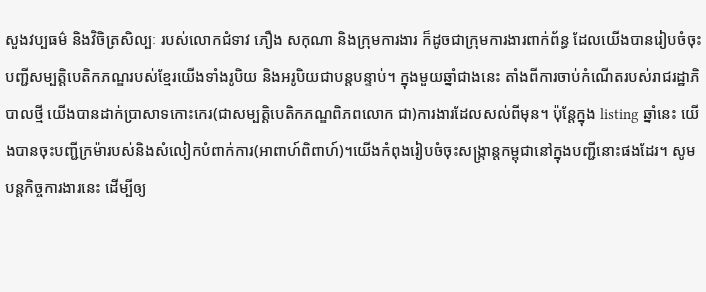សួងវប្បធម៌ និងវិចិត្រសិល្បៈ របស់លោកជំទាវ ភឿង សកុណា និងក្រុមការងារ ក៏ដូចជាក្រុមការងារពាក់ព័ន្ធ ដែលយើងបានរៀបចំចុះបញ្ជីសម្បតិ្ដបេតិកភណ្ឌរបស់ខ្មែរយើងទាំងរូបិយ និងអរូបិយជាបន្ដបន្ទាប់។ ក្នុងមួយឆ្នាំជាងនេះ តាំងពីការចាប់កំណើតរបស់រាជរដ្ឋាភិបាលថ្មី យើងបានដាក់ប្រាសាទកោះកេរ(ជាសម្បត្តិបេតិកភណ្ឌពិភពលោក ជា)ការងារដែលសល់ពីមុន។ ប៉ុន្ដែក្នុង listing ឆ្នាំនេះ យើងបានចុះបញ្ជីក្រម៉ារបស់និងសំលៀកបំពាក់ការ(អាពាហ៍ពិពាហ៍)។យើងកំពុងរៀបចំចុះសង្ក្រាន្តកម្ពុជានៅក្នុងបញ្ជីនោះផងដែរ។ សូមបន្ដកិច្ចការងារនេះ ដើម្បីឲ្យ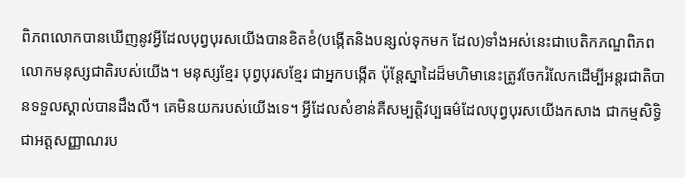ពិភពលោកបានឃើញនូវអ្វីដែលបុព្វបុរសយើងបានខិតខំ(បង្កើតនិងបន្សល់ទុកមក ដែល)ទាំងអស់នេះជាបេតិកភណ្ឌពិភពលោកមនុស្សជាតិរបស់យើង។ មនុស្សខ្មែរ បុព្វបុរសខ្មែរ ជាអ្នកបង្កើត ប៉ុន្ដែស្នាដៃដ៏មហិមានេះត្រូវចែករំលែកដើម្បីអន្ដរជាតិបានទទួលស្គាល់បានដឹងលឺ។ គេមិនយករបស់យើងទេ។ អ្វីដែលសំខាន់គឺសម្បត្តិវប្បធម៌ដែលបុព្វបុរសយើងកសាង ជាកម្មសិទ្ធិ ជាអត្ដសញ្ញាណរប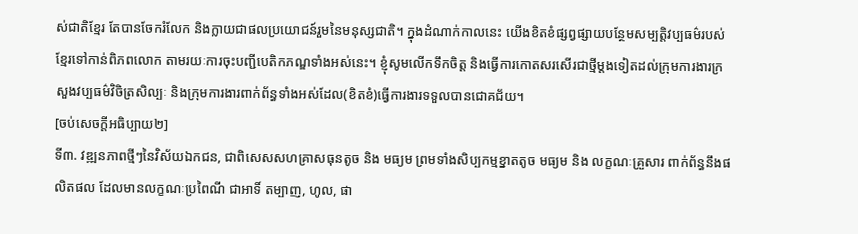ស់ជាតិខ្មែរ តែបានចែករំលែក និងក្លាយជាផលប្រយោជន៍រួមនៃមនុស្សជាតិ។ ក្នុងដំណាក់កាលនេះ យើងខិតខំផ្សព្វផ្សាយបន្ថែមសម្បត្តិវប្បធម៌របស់ខ្មែរទៅកាន់ពិភពលោក តាមរយៈការចុះបញ្ជីបេតិកភណ្ឌទាំងអស់នេះ។ ខ្ញុំសូមលើកទឹកចិត្ត និងធ្វើការកោតសរសើរជាថ្មីម្ដងទៀតដល់ក្រុមការងារក្រសួងវប្បធម៌វិចិត្រសិល្បៈ និងក្រុមការងារពាក់ព័ន្ធទាំងអស់ដែល(ខិតខំ)ធ្វើការងារទទួលបានជោគជ័យ។
[ចប់សេចក្ដីអធិប្បាយ២]
ទី៣. វឌ្ឍនភាពថ្មីៗនៃវិស័យឯកជន, ជាពិសេសសហគ្រាសធុនតូច និង មធ្យម ព្រមទាំងសិប្បកម្មខ្នាតតូច មធ្យម និង លក្ខណៈគ្រួសារ ពាក់ព័ន្ធនឹងផលិតផល ដែលមានលក្ខណៈប្រពៃណី ជាអាទិ៍ តម្បាញ, ហូល, ផា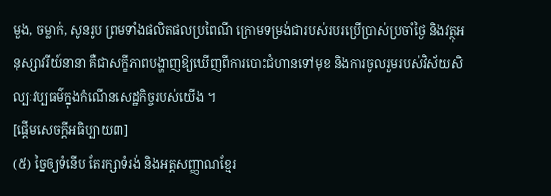មួង, ចម្លាក់, សូនរូប ព្រមទាំងផលិតផលប្រពៃណី ក្រោមទម្រង់ជារបស់របរប្រើប្រាស់ប្រចាំថ្ងៃ និងវត្ថុអនុស្សាវរីយ៍នានា គឺជាសក្ខីភាពបង្ហាញឱ្យឃើញពីការបោះជំហានទៅមុខ និងការចូលរួមរបស់វិស័យសិល្បៈវប្បធម៌ក្នុងកំណើនសេដ្ឋកិច្ចរបស់យើង ។
[ផ្តើមសេចក្ដីអធិប្បាយ៣]
(៥) ច្នៃឲ្យទំនើប តែរក្សាទំរង់ និងអត្ដសញ្ញាណខ្មែរ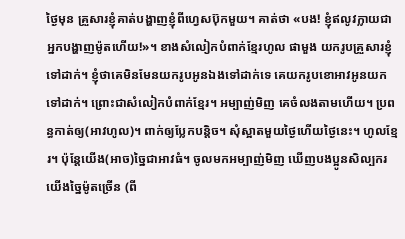ថ្ងៃមុន គ្រួសារខ្ញុំគាត់បង្ហាញខ្ញុំពីហ្វេសប៊ុកមួយ។ គាត់ថា «បង! ខ្ញុំឥលូវក្លាយជាអ្នកបង្ហាញម៉ូតហើយ!»។ ខាងសំលៀកបំពាក់ខ្មែរហូល ផាមួង យករូបគ្រួសារខ្ញុំទៅដាក់។ ខ្ញុំថាគេមិនមែនយករូបអូនឯងទៅដាក់ទេ គេយករូបខោអាវអូនយកទៅដាក់។ ព្រោះជាសំលៀកបំពាក់ខ្មែរ។ អម្បាញ់មិញ គេចំលងតាមហើយ។ ប្រពន្ធកាត់ឲ្យ(អាវហូល)។ ពាក់ឲ្យប្លែកបន្ដិច។ សុំស្អាតមួយថ្ងៃហើយថ្ងៃនេះ។ ហូលខ្មែរ។ ប៉ុន្ដែយើង(អាច)ច្នៃជាអាវធំ។ ចូលមកអម្បាញ់មិញ ឃើញបងប្អូនសិល្បករយើងច្នៃម៉ូតច្រើន (ពី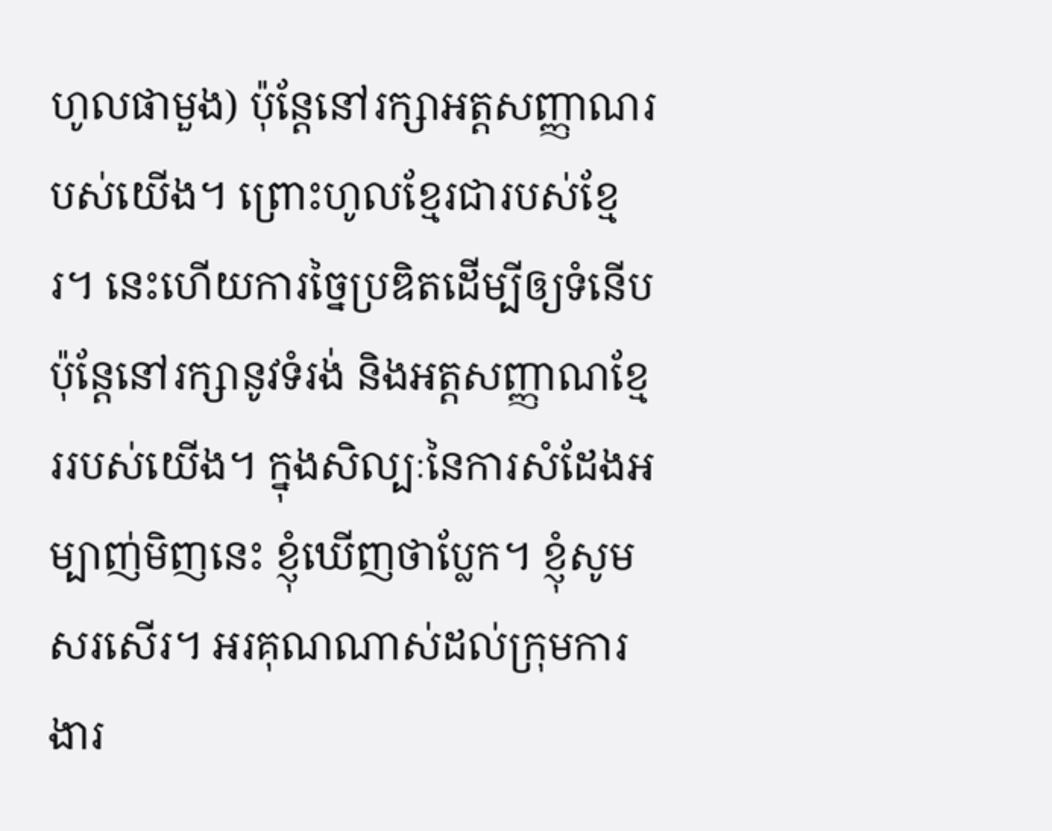ហូលផាមួង) ប៉ុន្ដែនៅរក្សាអត្ដសញ្ញាណរបស់យើង។ ព្រោះហូលខ្មែរជារបស់ខ្មែរ។ នេះហើយការច្នៃប្រឌិតដើម្បីឲ្យទំនើប ប៉ុន្ដែនៅរក្សានូវទំរង់ និងអត្ដសញ្ញាណខ្មែររបស់យើង។ ក្នុងសិល្បៈនៃការសំដែងអម្បាញ់មិញនេះ ខ្ញុំឃើញថាប្លែក។ ខ្ញុំសូមសរសើរ។ អរគុណណាស់ដល់ក្រុមការងារ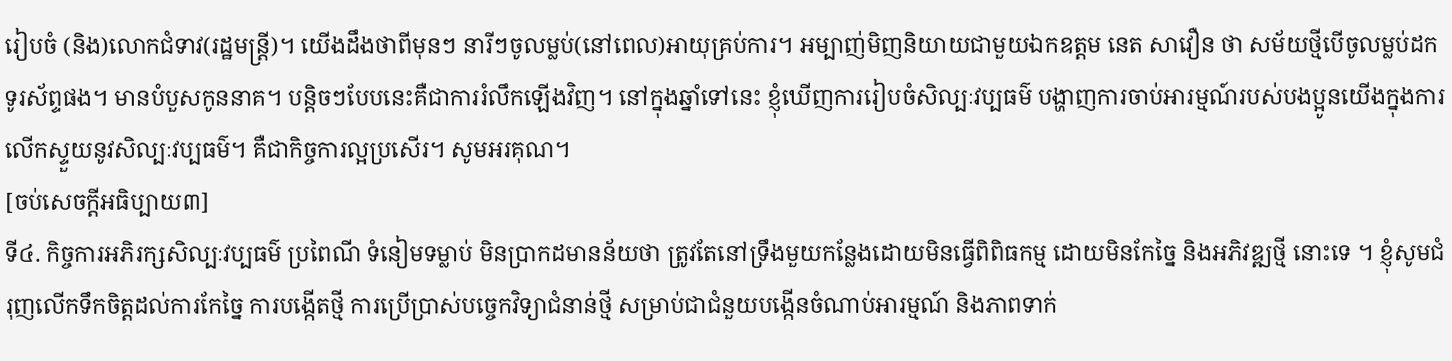រៀបចំ (និង)លោកជំទាវ(រដ្ឋមន្ត្រី)។ យើងដឹងថាពីមុនៗ នារីៗចូលម្លប់(នៅពេល)អាយុគ្រប់ការ។ អម្បាញ់មិញនិយាយជាមួយឯកឧត្តម នេត សាវឿន ថា សម័យថ្មីបើចូលម្លប់ដកទូរស័ព្ទផង។ មានបំបួសកូននាគ។ បន្ដិចៗបែបនេះគឺជាការរំលឹកឡើងវិញ។ នៅក្នុងឆ្នាំទៅនេះ ខ្ញុំឃើញការរៀបចំសិល្បៈវប្បធម៌ បង្ហាញការចាប់អារម្មណ៍របស់បងប្អូនយើងក្នុងការលើកស្ទួយនូវសិល្បៈវប្បធម៌។ គឺជាកិច្ចការល្អប្រសើរ។ សូមអរគុណ។
[ចប់សេចក្ដីអធិប្បាយ៣]
ទី៤. កិច្ចការអភិរក្សសិល្បៈវប្បធម៌ ប្រពៃណី ទំនៀមទម្លាប់ មិនប្រាកដមានន័យថា ត្រូវតែនៅទ្រឹងមួយកន្លែងដោយមិនធ្វើពិពិធកម្ម ដោយមិនកែច្នៃ និងអភិវឌ្ឍថ្មី នោះទេ ។ ខ្ញុំសូមជំរុញលើកទឹកចិត្តដល់ការកែច្នៃ ការបង្កើតថ្មី ការប្រើប្រាស់បច្ចេកវិទ្យាជំនាន់ថ្មី សម្រាប់ជាជំនួយបង្កើនចំណាប់អារម្មណ៍ និងភាពទាក់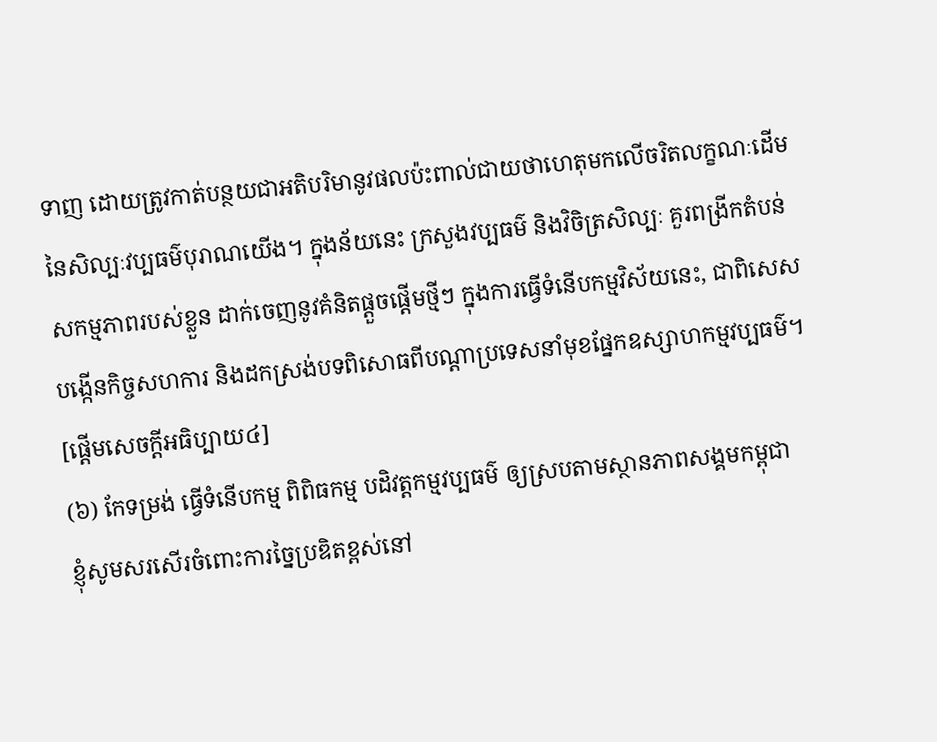ទាញ ដោយត្រូវកាត់បន្ថយជាអតិបរិមានូវផលប៉ះពាល់ជាយថាហេតុមកលើចរិតលក្ខណៈដើមនៃសិល្បៈវប្បធម៌បុរាណយើង។ ក្នុងន័យនេះ ក្រសួងវប្បធម៌ និងវិចិត្រសិល្បៈ គួរពង្រីកតំបន់សកម្មភាពរបស់ខ្លួន ដាក់ចេញនូវគំនិតផ្តួចផ្តើមថ្មីៗ ក្នុងការធ្វើទំនើបកម្មវិស័យនេះ, ជាពិសេសបង្កើនកិច្ចសហការ និងដកស្រង់បទពិសោធពីបណ្តាប្រទេសនាំមុខផ្នែកឧស្សាហកម្មវប្បធម៌។
[ផ្តើមសេចក្ដីអធិប្បាយ៤]
(៦) កែទម្រង់ ធ្វើទំនើបកម្ម ពិពិធកម្ម បដិវត្តកម្មវប្បធម៌ ឲ្យស្របតាមស្ថានភាពសង្គមកម្ពុជា
ខ្ញុំសូមសរសើរចំពោះការច្នៃប្រឌិតខ្ពស់នៅ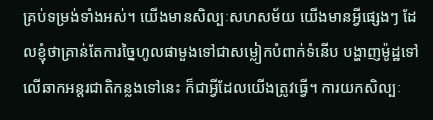គ្រប់ទម្រង់ទាំងអស់។ យើងមានសិល្បៈសហសម័យ យើងមានអ្វីផ្សេងៗ ដែលខ្ញុំថាគ្រាន់តែការច្នៃហូលផាមួងទៅជាសម្លៀកបំពាក់ទំនើប បង្ហាញម៉ូដ្ឋទៅលើឆាកអន្តរជាតិកន្លងទៅនេះ ក៏ជាអ្វីដែលយើងត្រូវធ្វើ។ ការយកសិល្បៈ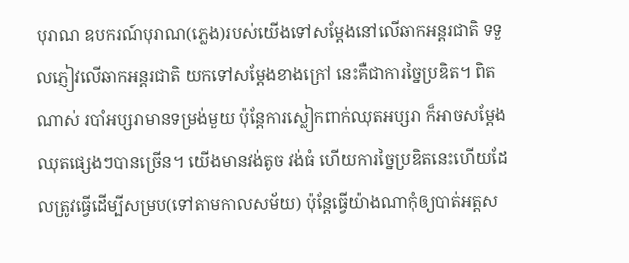បុរាណ ឧបករណ៍បុរាណ(ភ្លេង)របស់យើងទៅសម្តែងនៅលើឆាកអន្តរជាតិ ទទួលភ្ញៀវលើឆាកអន្តរជាតិ យកទៅសម្តែងខាងក្រៅ នេះគឺជាការច្នៃប្រឌិត។ ពិតណាស់ របាំអប្សរាមានទម្រង់មួយ ប៉ុន្តែការស្លៀកពាក់ឈុតអប្សរា ក៏អាចសម្តែងឈុតផ្សេងៗបានច្រើន។ យើងមានវង់តូច វង់ធំ ហើយការច្នៃប្រឌិតនេះហើយដែលត្រូវធ្វើដើម្បីសម្រប(ទៅតាមកាលសម័យ) ប៉ុន្តែធ្វើយ៉ាងណាកុំឲ្យបាត់អត្តស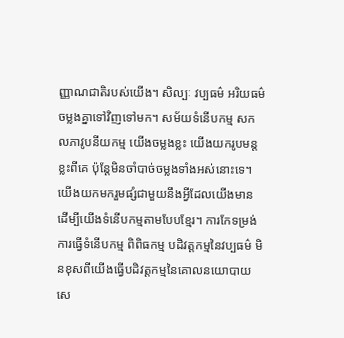ញ្ញាណជាតិរបស់យើង។ សិល្បៈ វប្បធម៌ អរិយធម៌ចម្លងគ្នាទៅវិញទៅមក។ សម័យទំនើបកម្ម សកលភាវូបនីយកម្ម យើងចម្លងខ្លះ យើងយករូបមន្តខ្លះពីគេ ប៉ុន្តែមិនចាំបាច់ចម្លងទាំងអស់នោះទេ។ យើងយកមករួមផ្សំជាមួយនឹងអ្វីដែលយើងមាន ដើម្បីយើងទំនើបកម្មតាមបែបខ្មែរ។ ការកែទម្រង់ ការធ្វើទំនើបកម្ម ពិពិធកម្ម បដិវត្តកម្មនៃវប្បធម៌ មិនខុសពីយើងធ្វើបដិវត្តកម្មនៃគោលនយោបាយសេ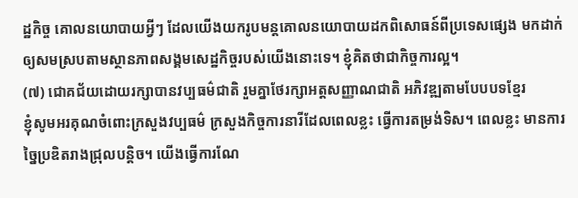ដ្ឋកិច្ច គោលនយោបាយអ្វីៗ ដែលយើងយករូបមន្តគោលនយោបាយដកពិសោធន៍ពីប្រទេសផ្សេង មកដាក់ឲ្យសមស្របតាមស្ថានភាពសង្គមសេដ្ឋកិច្ចរបស់យើងនោះទេ។ ខ្ញុំគិតថាជាកិច្ចការល្អ។
(៧) ជោគជ័យដោយរក្សាបានវប្បធម៌ជាតិ រួមគ្នាថែរក្សាអត្តសញ្ញាណជាតិ អភិវឌ្ឍតាមបែបបទខ្មែរ
ខ្ញុំសូមអរគុណចំពោះក្រសួងវប្បធម៌ ក្រសួងកិច្ចការនារីដែលពេលខ្លះ ធ្វើការតម្រង់ទិស។ ពេលខ្លះ មានការច្នៃប្រឌិតរាងជ្រុលបន្តិច។ យើងធ្វើការណែ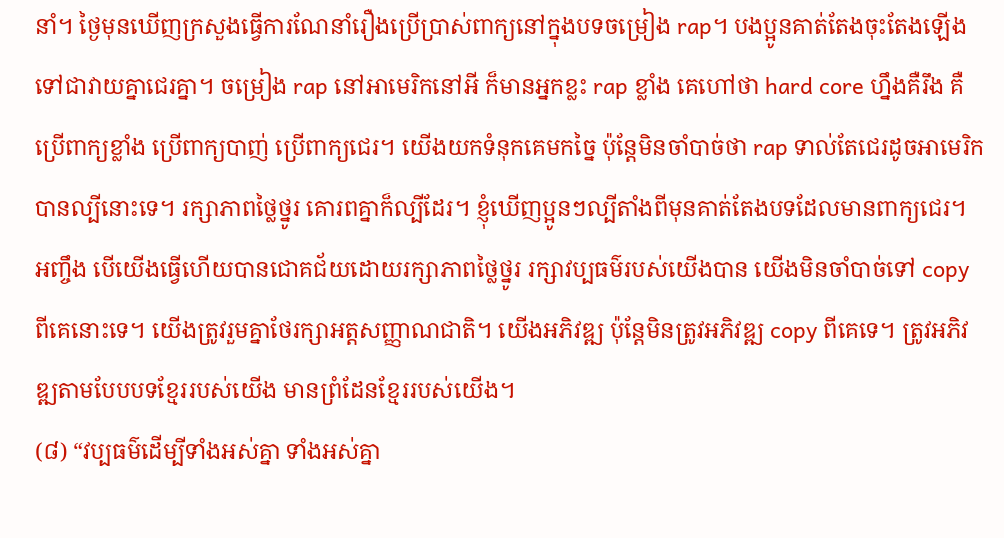នាំ។ ថ្ងៃមុនឃើញក្រសួងធ្វើការណែនាំរឿងប្រើប្រាស់ពាក្យនៅក្នុងបទចម្រៀង rap។ បងប្អូនគាត់តែងចុះតែងឡើងទៅជាវាយគ្នាជេរគ្នា។ ចម្រៀង rap នៅអាមេរិកនៅអី ក៏មានអ្នកខ្លះ rap ខ្លាំង គេហៅថា hard core ហ្នឹងគឺរឹង គឺប្រើពាក្យខ្លាំង ប្រើពាក្យបាញ់ ប្រើពាក្យជេរ។ យើងយកទំនុកគេមកច្នៃ ប៉ុន្តែមិនចាំបាច់ថា rap ទាល់តែជេរដូចអាមេរិកបានល្បីនោះទេ។ រក្សាភាពថ្លៃថ្នូរ គោរពគ្នាក៏ល្បីដែរ។ ខ្ញុំឃើញប្អូនៗល្បីតាំងពីមុនគាត់តែងបទដែលមានពាក្យជេរ។ អញ្ចឹង បើយើងធ្វើហើយបានជោគជ័យដោយរក្សាភាពថ្លៃថ្នូរ រក្សាវប្បធម៌របស់យើងបាន យើងមិនចាំបាច់ទៅ copy ពីគេនោះទេ។ យើងត្រូវរួមគ្នាថែរក្សាអត្តសញ្ញាណជាតិ។ យើងអភិវឌ្ឍ ប៉ុន្តែមិនត្រូវអភិវឌ្ឍ copy ពីគេទេ។ ត្រូវអភិវឌ្ឍតាមបែបបទខ្មែររបស់យើង មានព្រំដែនខ្មែររបស់យើង។
(៨) “វប្បធម៌ដើម្បីទាំងអស់គ្នា ទាំងអស់គ្នា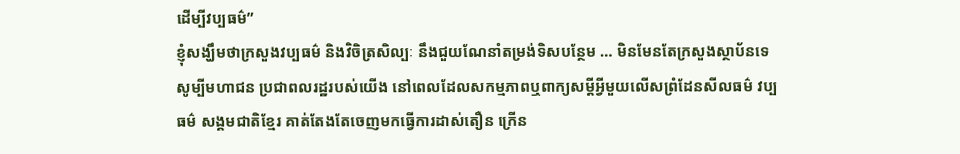ដើម្បីវប្បធម៌”
ខ្ញុំសង្ឃឹមថាក្រសួងវប្បធម៌ និងវិចិត្រសិល្បៈ នឹងជួយណែនាំតម្រង់ទិសបន្ថែម … មិនមែនតែក្រសួងស្ថាប័នទេ សូម្បីមហាជន ប្រជាពលរដ្ឋរបស់យើង នៅពេលដែលសកម្មភាពឬពាក្យសម្តីអ្វីមួយលើសព្រំដែនសីលធម៌ វប្បធម៌ សង្គមជាតិខ្មែរ គាត់តែងតែចេញមកធ្វើការដាស់តឿន ក្រើន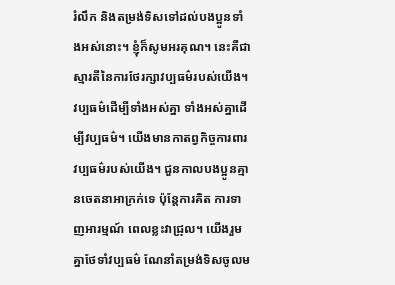រំលឹក និងតម្រង់ទិសទៅដល់បងប្អូនទាំងអស់នោះ។ ខ្ញុំក៏សូមអរគុណ។ នេះគឺជាស្មារតីនៃការថែរក្សាវប្បធម៌របស់យើង។ វប្បធម៌ដើម្បីទាំងអស់គ្នា ទាំងអស់គ្នាដើម្បីវប្បធម៌។ យើងមានកាតព្វកិច្ចការពារវប្បធម៌របស់យើង។ ជួនកាលបងប្អូនគ្មានចេតនាអាក្រក់ទេ ប៉ុន្តែការគិត ការទាញអារម្មណ៍ ពេលខ្លះវាជ្រុល។ យើងរួមគ្នាថែទាំវប្បធម៌ ណែនាំតម្រង់ទិសចូលម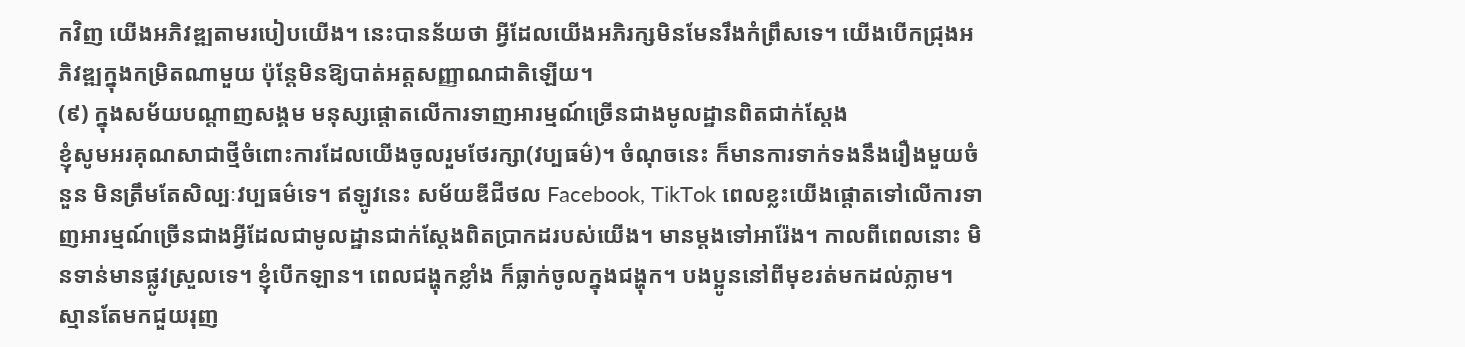កវិញ យើងអភិវឌ្ឍតាមរបៀបយើង។ នេះបានន័យថា អ្វីដែលយើងអភិរក្សមិនមែនរឹងកំព្រឹសទេ។ យើងបើកជ្រុងអភិវឌ្ឍក្នុងកម្រិតណាមួយ ប៉ុន្តែមិនឱ្យបាត់អត្តសញ្ញាណជាតិឡើយ។
(៩) ក្នុងសម័យបណ្តាញសង្គម មនុស្សផ្ដោតលើការទាញអារម្មណ៍ច្រើនជាងមូលដ្ឋានពិតជាក់ស្ដែង
ខ្ញុំសូមអរគុណសាជាថ្មីចំពោះការដែលយើងចូលរួមថែរក្សា(វប្បធម៌)។ ចំណុចនេះ ក៏មានការទាក់ទងនឹងរឿងមួយចំនួន មិនត្រឹមតែសិល្បៈវប្បធម៌ទេ។ ឥឡូវនេះ សម័យឌីជីថល Facebook, TikTok ពេលខ្លះយើងផ្ដោតទៅលើការទាញអារម្មណ៍ច្រើនជាងអ្វីដែលជាមូលដ្ឋានជាក់ស្ដែងពិតប្រាកដរបស់យើង។ មានម្តងទៅអារ៉ែង។ កាលពីពេលនោះ មិនទាន់មានផ្លូវស្រួលទេ។ ខ្ញុំបើកឡាន។ ពេលជង្ហុកខ្លាំង ក៏ធ្លាក់ចូលក្នុងជង្ហុក។ បងប្អូននៅពីមុខរត់មកដល់ភ្លាម។ ស្មានតែមកជួយរុញ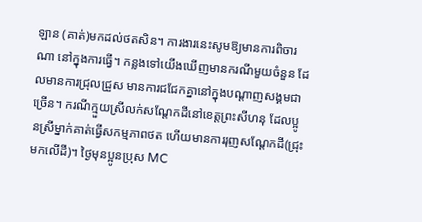ឡាន (គាត់)មកដល់ថតសិន។ ការងារនេះសូមឱ្យមានការពិចារណា នៅក្នុងការធ្វើ។ កន្លងទៅយើងឃើញមានករណីមួយចំនួន ដែលមានការជ្រុលជ្រួស មានការជជែកគ្នានៅក្នុងបណ្ដាញសង្គមជាច្រើន។ ករណីក្មួយស្រីលក់សណ្ដែកដីនៅខេត្តព្រះសីហនុ ដែលប្អូនស្រីម្នាក់គាត់ធ្វើសកម្មភាពថត ហើយមានការរុញសណ្ដែកដី(ជ្រុះមកលើដី)។ ថ្ងៃមុនប្អូនប្រុស MC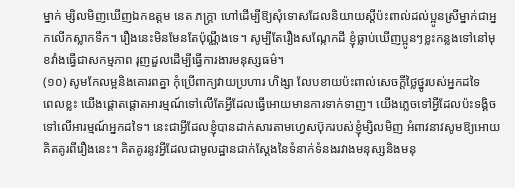ម្នាក់ ម្សិលមិញឃើញឯកឧត្តម នេត ភក្ត្រា ហៅដើម្បីឱ្យសុំទោសដែលនិយាយស្ដីប៉ះពាល់ដល់ប្អូនស្រីម្នាក់ជាអ្នកលើកស្លាកទឹក។ រឿងនេះមិនមែនតែប៉ុណ្ណឹងទេ។ សូម្បីតែរឿងសណ្កែកដី ខ្ញុំធ្លាប់ឃើញប្អូនៗខ្លះកន្លងទៅនៅមុខវាំងធ្វើជាសកម្មភាព រុញដួលដើម្បីធ្វើការងារមនុស្សធម៌។
(១០) សូមកែលម្អនិងគោរពគ្នា កុំប្រើពាក្យវាយប្រហារ ហិង្សា លែបខាយប៉ះពាល់សេចក្ដីថ្លៃថ្នូរបស់អ្នកដទៃ
ពេលខ្លះ យើងផ្ដោតផ្ដោតអារម្មណ៍ទៅលើតែអ្វីដែលធ្វើអោយមានការទាក់ទាញ។ យើងភ្លេចទៅអ្វីដែលប៉ះទង្គិចទៅលើអារម្មណ៍អ្នកដទៃ។ នេះជាអ្វីដែលខ្ញុំបានដាក់សារតាមហ្វេសប៊ុករបស់ខ្ញុំម្សិលមិញ អំពាវនាវសូមឱ្យអោយគិតគូរពីរឿងនេះ។ គិតគូរនូវអ្វីដែលជាមូលដ្ឋានជាក់ស្ដែងនៃទំនាក់ទំនងរវាងមនុស្សនិងមនុ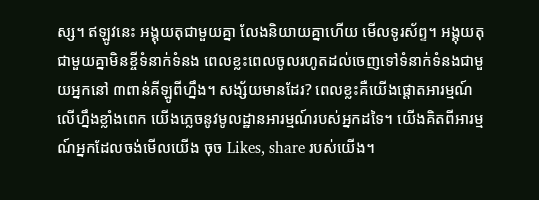ស្ស។ ឥឡូវនេះ អង្គុយតុជាមួយគ្នា លែងនិយាយគ្នាហើយ មើលទូរស័ព្ទ។ អង្គុយតុជាមួយគ្នាមិនខ្ចីទំនាក់ទំនង ពេលខ្លះពេលចូលរហូតដល់ចេញទៅទំនាក់ទំនងជាមួយអ្នកនៅ ៣ពាន់គីឡូពីហ្នឹង។ សង្ស័យមានដែរ? ពេលខ្លះគឺយើងផ្ដោតអារម្មណ៍លើហ្នឹងខ្លាំងពេក យើងភ្លេចនូវមូលដ្ឋានអារម្មណ៍របស់អ្នកដទៃ។ យើងគិតពីអារម្មណ៍អ្នកដែលចង់មើលយើង ចុច Likes, share របស់យើង។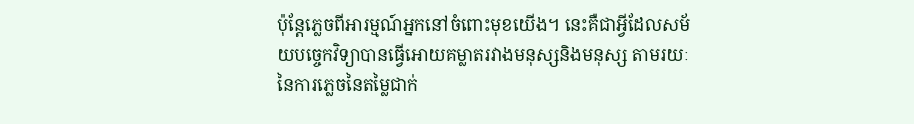ប៉ុន្តែភ្លេចពីអារម្មណ៍អ្នកនៅចំពោះមុខយើង។ នេះគឺជាអ្វីដែលសម័យបច្ចេកវិទ្យាបានធ្វើអោយគម្លាតរវាងមនុស្សនិងមនុស្ស តាមរយៈនៃការភ្លេចនៃតម្លៃជាក់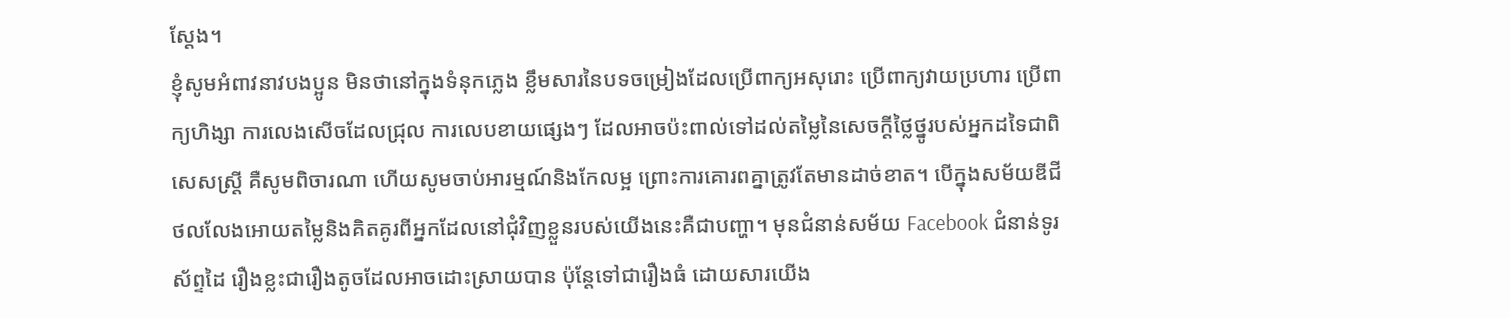ស្ដែង។
ខ្ញុំសូមអំពាវនាវបងប្អូន មិនថានៅក្នុងទំនុកភ្លេង ខ្លឹមសារនៃបទចម្រៀងដែលប្រើពាក្យអសុរោះ ប្រើពាក្យវាយប្រហារ ប្រើពាក្យហិង្សា ការលេងសើចដែលជ្រុល ការលេបខាយផ្សេងៗ ដែលអាចប៉ះពាល់ទៅដល់តម្លៃនៃសេចក្ដីថ្លៃថ្នូរបស់អ្នកដទៃជាពិសេសស្ដ្រី គឺសូមពិចារណា ហើយសូមចាប់អារម្មណ៍និងកែលម្អ ព្រោះការគោរពគ្នាត្រូវតែមានដាច់ខាត។ បើក្នុងសម័យឌីជីថលលែងអោយតម្លៃនិងគិតគូរពីអ្នកដែលនៅជុំវិញខ្លួនរបស់យើងនេះគឺជាបញ្ហា។ មុនជំនាន់សម័យ Facebook ជំនាន់ទូរស័ព្ទដៃ រឿងខ្លះជារឿងតូចដែលអាចដោះស្រាយបាន ប៉ុន្តែទៅជារឿងធំ ដោយសារយើង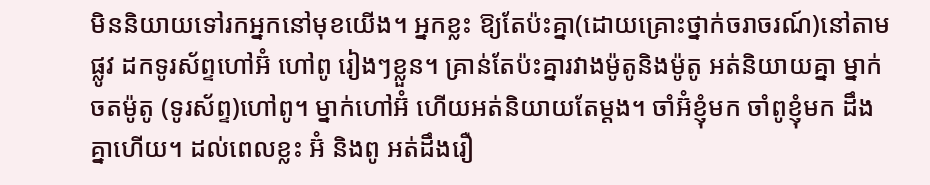មិននិយាយទៅរកអ្នកនៅមុខយើង។ អ្នកខ្លះ ឱ្យតែប៉ះគ្នា(ដោយគ្រោះថ្នាក់ចរាចរណ៍)នៅតាមផ្លូវ ដកទូរស័ព្ទហៅអ៊ំ ហៅពូ រៀងៗខ្លួន។ គ្រាន់តែប៉ះគ្នារវាងម៉ូតូនិងម៉ូតូ អត់និយាយគ្នា ម្នាក់ចតម៉ូតូ (ទូរស័ព្ទ)ហៅពូ។ ម្នាក់ហៅអ៊ំ ហើយអត់និយាយតែម្ដង។ ចាំអ៊ំខ្ញុំមក ចាំពូខ្ញុំមក ដឹងគ្នាហើយ។ ដល់ពេលខ្លះ អ៊ំ និងពូ អត់ដឹងរឿ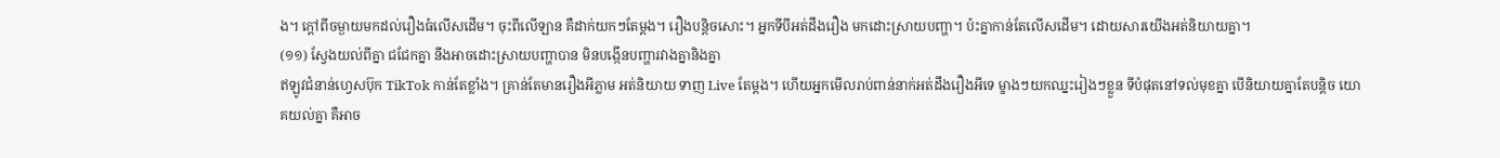ង។ ក្ដៅពីចម្ងាយមកដល់រឿងធំលើសដើម។ ចុះពីលើឡាន គឺដាក់យកៗតែម្ដង។ រឿងបន្តិចសោះ។ អ្នកទីបីអត់ដឹងរឿង មកដោះស្រាយបញ្ហា។ ប៉ះគ្នាកាន់តែលើសដើម។ ដោយសារយើងអត់និយាយគ្នា។
(១១) ស្វែងយល់ពីគ្នា ជជែកគ្នា នឹងអាចដោះស្រាយបញ្ហាបាន មិនបង្កើនបញ្ហារវាងគ្នានិងគ្នា
ឥឡូវជំនាន់ហ្វេសប៊ុក TikTok កាន់តែខ្លាំង។ គ្រាន់តែមានរឿងអីភ្លាម អត់និយាយ ទាញ Live តែម្ដង។ ហើយអ្នកមើលរាប់ពាន់នាក់អត់ដឹងរឿងអីទេ ម្ខាងៗយកឈ្នះរៀងៗខ្លួន ទីបំផុតនៅទល់មុខគ្នា បើនិយាយគ្នាតែបន្តិច យោគយល់គ្នា គឺអាច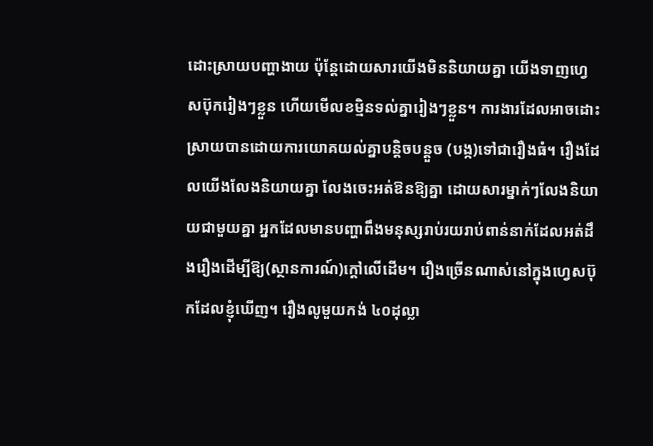ដោះស្រាយបញ្ហាងាយ ប៉ុន្តែដោយសារយើងមិននិយាយគ្នា យើងទាញហ្វេសប៊ុករៀងៗខ្លួន ហើយមើលខម្មិនទល់គ្នារៀងៗខ្លួន។ ការងារដែលអាចដោះស្រាយបានដោយការយោគយល់គ្នាបន្តិចបន្តួច (បង្ក)ទៅជារឿងធំ។ រឿងដែលយើងលែងនិយាយគ្នា លែងចេះអត់ឱនឱ្យគ្នា ដោយសារម្នាក់ៗលែងនិយាយជាមួយគ្នា អ្នកដែលមានបញ្ហាពឹងមនុស្សរាប់រយរាប់ពាន់នាក់ដែលអត់ដឹងរឿងដើម្បីឱ្យ(ស្ថានការណ៍)ក្ដៅលើដើម។ រឿងច្រើនណាស់នៅក្នុងហ្វេសប៊ុកដែលខ្ញុំឃើញ។ រឿងលូមួយកង់ ៤០ដុល្លា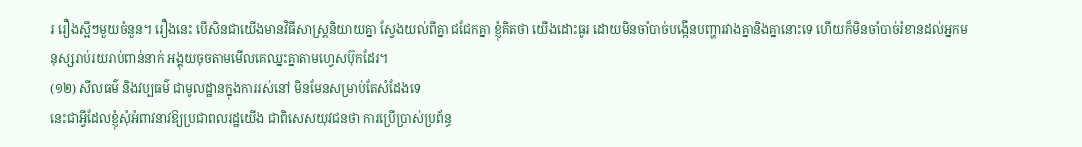រ រឿងស្អីៗមួយចំនួន។ រឿងនេះ បើសិនជាយើងមានវិធីសាស្រ្តនិយាយគ្នា ស្វែងយល់ពីគ្នា ជជែកគ្នា ខ្ញុំគិតថា យើងដោះធូរ ដោយមិនចាំបាច់បង្កើនបញ្ហារវាងគ្នានិងគ្នានោះទេ ហើយក៏មិនចាំបាច់រំខានដល់អ្នកមនុស្សរាប់រយរាប់ពាន់នាក់ អង្គុយចុចតាមមើលគេឈ្នះគ្នាតាមហ្វេសប៊ុកដែរ។
(១២) សីលធម៌ និងវប្បធម៌ ជាមូលដ្ឋានក្នុងការរស់នៅ មិនមែនសម្រាប់តែសំដែងទេ
នេះជាអ្វីដែលខ្ញុំសុំអំពាវនាវឱ្យប្រជាពលរដ្ឋយើង ជាពិសេសយុវជនថា ការប្រើប្រាស់ប្រព័ន្ធ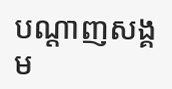បណ្ដាញសង្គម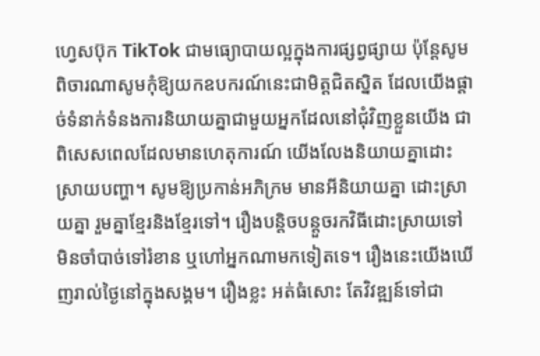ហ្វេសប៊ុក TikTok ជាមធ្យោបាយល្អក្នុងការផ្សព្វផ្សាយ ប៉ុន្តែសូមពិចារណាសូមកុំឱ្យយកឧបករណ៍នេះជាមិត្តជិតស្និត ដែលយើងផ្ដាច់ទំនាក់ទំនងការនិយាយគ្នាជាមួយអ្នកដែលនៅជុំវិញខ្លួនយើង ជាពិសេសពេលដែលមានហេតុការណ៍ យើងលែងនិយាយគ្នាដោះស្រាយបញ្ហា។ សូមឱ្យប្រកាន់អភិក្រម មានអីនិយាយគ្នា ដោះស្រាយគ្នា រួមគ្នាខ្មែរនិងខ្មែរទៅ។ រឿងបន្តិចបន្តួចរកវិធីដោះស្រាយទៅ មិនចាំបាច់ទៅរំខាន ឬហៅអ្នកណាមកទៀតទេ។ រឿងនេះយើងឃើញរាល់ថ្ងៃនៅក្នុងសង្គម។ រឿងខ្លះ អត់ធំសោះ តែវិវឌ្ឍន៍ទៅជា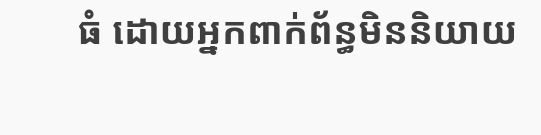ធំ ដោយអ្នកពាក់ព័ន្ធមិននិយាយ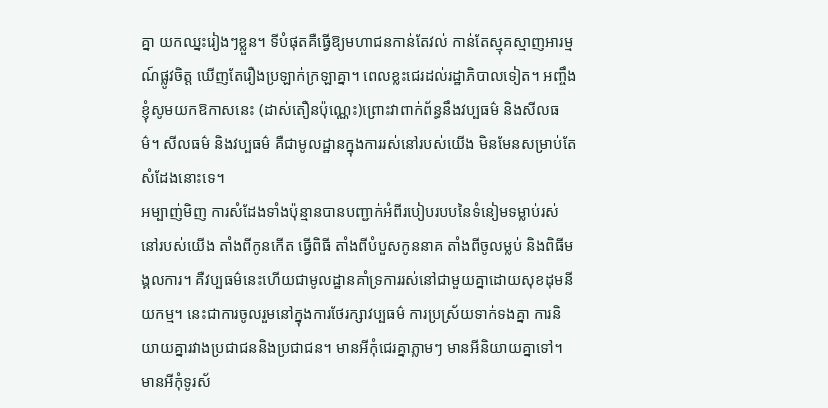គ្នា យកឈ្នះរៀងៗខ្លួន។ ទីបំផុតគឺធ្វើឱ្យមហាជនកាន់តែវល់ កាន់តែស្មុគស្មាញអារម្មណ៍ផ្លូវចិត្ត ឃើញតែរឿងប្រឡាក់ក្រឡាគ្នា។ ពេលខ្លះជេរដល់រដ្ឋាភិបាលទៀត។ អញ្ចឹងខ្ញុំសូមយកឱកាសនេះ (ដាស់តឿនប៉ុណ្ណេះ)ព្រោះវាពាក់ព័ន្ធនឹងវប្បធម៌ និងសីលធម៌។ សីលធម៌ និងវប្បធម៌ គឺជាមូលដ្ឋានក្នុងការរស់នៅរបស់យើង មិនមែនសម្រាប់តែសំដែងនោះទេ។
អម្បាញ់មិញ ការសំដែងទាំងប៉ុន្មានបានបញ្ជាក់អំពីរបៀបរបបនៃទំនៀមទម្លាប់រស់នៅរបស់យើង តាំងពីកូនកើត ធ្វើពិធី តាំងពីបំបួសកូននាគ តាំងពីចូលម្លប់ និងពិធីមង្គលការ។ គឺវប្បធម៌នេះហើយជាមូលដ្ឋានគាំទ្រការរស់នៅជាមួយគ្នាដោយសុខដុមនីយកម្ម។ នេះជាការចូលរួមនៅក្នុងការថែរក្សាវប្បធម៌ ការប្រស្រ័យទាក់ទងគ្នា ការនិយាយគ្នារវាងប្រជាជននិងប្រជាជន។ មានអីកុំជេរគ្នាភ្លាមៗ មានអីនិយាយគ្នាទៅ។ មានអីកុំទូរស័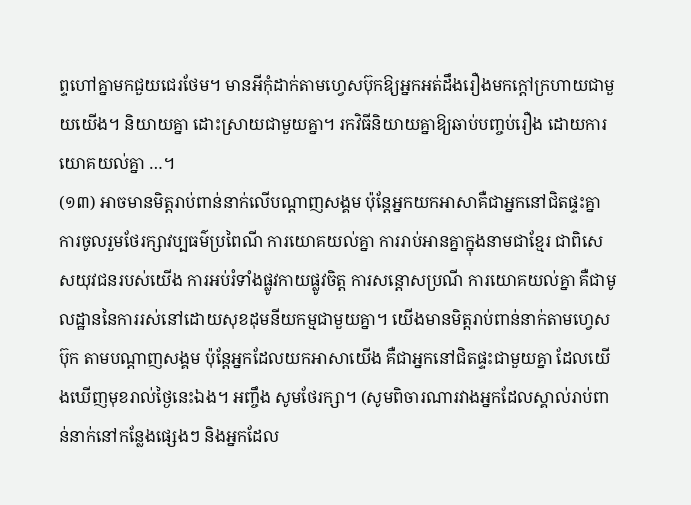ព្ទហៅគ្នាមកជួយជេរថែម។ មានអីកុំដាក់តាមហ្វេសប៊ុកឱ្យអ្នកអត់ដឹងរឿងមកក្ដៅក្រហាយជាមួយយើង។ និយាយគ្នា ដោះស្រាយជាមួយគ្នា។ រកវិធីនិយាយគ្នាឱ្យឆាប់បញ្ចប់រឿង ដោយការយោគយល់គ្នា …។
(១៣) អាចមានមិត្តរាប់ពាន់នាក់លើបណ្តាញសង្គម ប៉ុន្តែអ្នកយកអាសាគឺជាអ្នកនៅជិតផ្ទះគ្នា
ការចូលរួមថែរក្សាវប្បធម៌ប្រពៃណី ការយោគយល់គ្នា ការរាប់អានគ្នាក្នុងនាមជាខ្មែរ ជាពិសេសយុវជនរបស់យើង ការអប់រំទាំងផ្លូវកាយផ្លូវចិត្ត ការសន្តោសប្រណី ការយោគយល់គ្នា គឺជាមូលដ្ឋាននៃការរស់នៅដោយសុខដុមនីយកម្មជាមួយគ្នា។ យើងមានមិត្តរាប់ពាន់នាក់តាមហ្វេសប៊ុក តាមបណ្ដាញសង្គម ប៉ុន្តែអ្នកដែលយកអាសាយើង គឺជាអ្នកនៅជិតផ្ទះជាមួយគ្នា ដែលយើងឃើញមុខរាល់ថ្ងៃនេះឯង។ អញ្ចឹង សូមថែរក្សា។ (សូមពិចារណារវាងអ្នកដែលស្គាល់រាប់ពាន់នាក់នៅកន្លែងផ្សេងៗ និងអ្នកដែល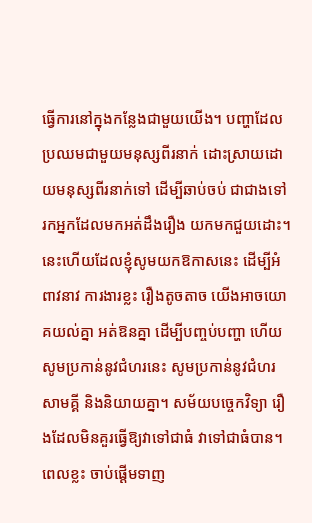ធ្វើការនៅក្នុងកន្លែងជាមួយយើង។ បញ្ហាដែលប្រឈមជាមួយមនុស្សពីរនាក់ ដោះស្រាយដោយមនុស្សពីរនាក់ទៅ ដើម្បីឆាប់ចប់ ជាជាងទៅរកអ្នកដែលមកអត់ដឹងរឿង យកមកជួយដោះ។ នេះហើយដែលខ្ញុំសូមយកឱកាសនេះ ដើម្បីអំពាវនាវ ការងារខ្លះ រឿងតូចតាច យើងអាចយោគយល់គ្នា អត់ឱនគ្នា ដើម្បីបញ្ចប់បញ្ហា ហើយសូមប្រកាន់នូវជំហរនេះ សូមប្រកាន់នូវជំហរសាមគ្គី និងនិយាយគ្នា។ សម័យបច្ចេកវិទ្យា រឿងដែលមិនគួរធ្វើឱ្យវាទៅជាធំ វាទៅជាធំបាន។ ពេលខ្លះ ចាប់ផ្ដើមទាញ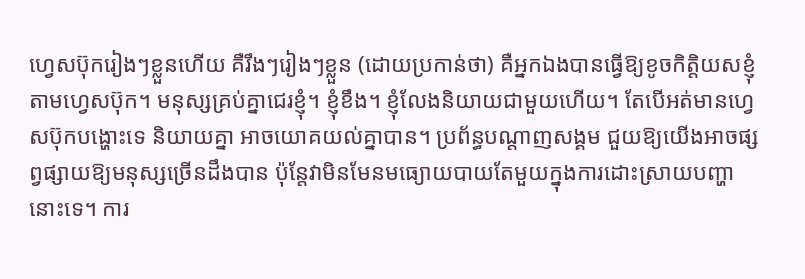ហ្វេសប៊ុករៀងៗខ្លួនហើយ គឺរឹងៗរៀងៗខ្លួន (ដោយប្រកាន់ថា) គឺអ្នកឯងបានធ្វើឱ្យខូចកិត្តិយសខ្ញុំតាមហ្វេសប៊ុក។ មនុស្សគ្រប់គ្នាជេរខ្ញុំ។ ខ្ញុំខឹង។ ខ្ញុំលែងនិយាយជាមួយហើយ។ តែបើអត់មានហ្វេសប៊ុកបង្ហោះទេ និយាយគ្នា អាចយោគយល់គ្នាបាន។ ប្រព័ន្ធបណ្ដាញសង្គម ជួយឱ្យយើងអាចផ្សព្វផ្សាយឱ្យមនុស្សច្រើនដឹងបាន ប៉ុន្តែវាមិនមែនមធ្យោយបាយតែមួយក្នុងការដោះស្រាយបញ្ហានោះទេ។ ការ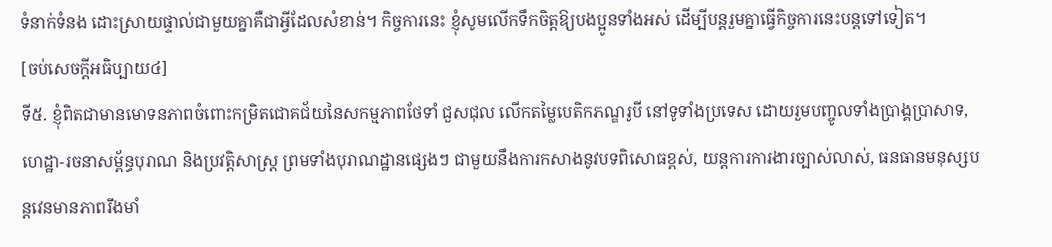ទំនាក់ទំនង ដោះស្រាយផ្ទាល់ជាមួយគ្នាគឺជាអ្វីដែលសំខាន់។ កិច្ចការនេះ ខ្ញុំសូមលើកទឹកចិត្តឱ្យបងប្អូនទាំងអស់ ដើម្បីបន្តរួមគ្នាធ្វើកិច្ចការនេះបន្តទៅទៀត។
[ចប់សេចក្ដីអធិប្បាយ៤]
ទី៥. ខ្ញុំពិតជាមានមោទនភាពចំពោះកម្រិតជោគជ័យនៃសកម្មភាពថែទាំ ជួសជុល លើកតម្លៃបេតិកភណ្ឌរូបី នៅទូទាំងប្រទេស ដោយរួមបញ្ចូលទាំងប្រាង្គប្រាសាទ, ហេដ្ឋា-រចនាសម្ព័ន្ធបុរាណ និងប្រវត្តិសាស្ត្រ ព្រមទាំងបុរាណដ្ឋានផ្សេងៗ ជាមួយនឹងការកសាងនូវបទពិសោធខ្ពស់, យន្តការការងារច្បាស់លាស់, ធនធានមនុស្សបន្តវេនមានភាពរឹងមាំ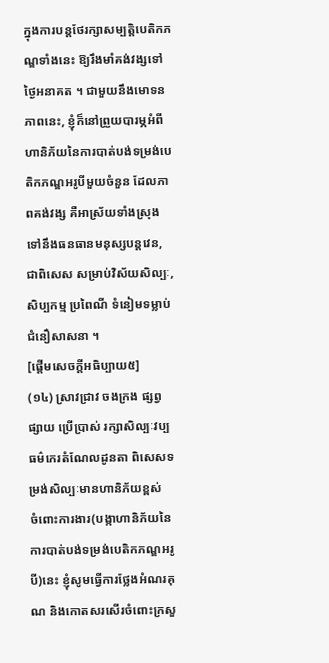ក្នុងការបន្តថែរក្សាសម្បត្តិបេតិកភណ្ឌទាំងនេះ ឱ្យរឹងមាំគង់វង្សទៅថ្ងៃអនាគត ។ ជាមួយនឹងមោទនភាពនេះ, ខ្ញុំក៏នៅព្រួយបារម្ភអំពីហានិភ័យនៃការបាត់បង់ទម្រង់បេតិកភណ្ឌអរូបីមួយចំនួន ដែលភាពគង់វង្ស គឺអាស្រ័យទាំងស្រុងទៅនឹងធនធានមនុស្សបន្តវេន, ជាពិសេស សម្រាប់វិស័យសិល្បៈ, សិប្បកម្ម ប្រពៃណី ទំនៀមទម្លាប់ ជំនឿសាសនា ។
[ផ្តើមសេចក្ដីអធិប្បាយ៥]
(១៤) ស្រាវជ្រាវ ចងក្រង ផ្សព្វផ្សាយ ប្រើប្រាស់ រក្សាសិល្បៈវប្បធម៌កេរតំណែលដូនតា ពិសេសទម្រង់សិល្បៈមានហានិភ័យខ្ពស់
ចំពោះការងារ(បង្កាហានិភ័យនៃការបាត់បង់ទម្រង់បេតិកភណ្ឌអរូបី)នេះ ខ្ញុំសូមធ្វើការថ្លែងអំណរគុណ និងកោតសរសើរចំពោះក្រសួ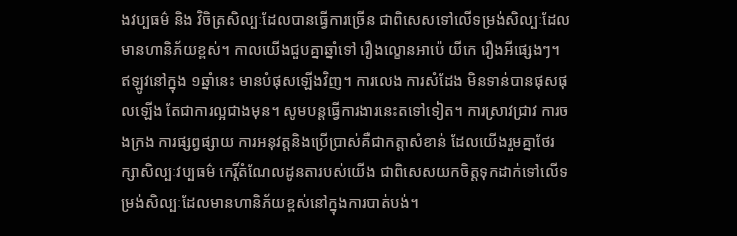ងវប្បធម៌ និង វិចិត្រសិល្បៈដែលបានធ្វើការច្រើន ជាពិសេសទៅលើទម្រង់សិល្បៈដែលមានហានិភ័យខ្ពស់។ កាលយើងជួបគ្នាឆ្នាំទៅ រឿងល្ខោនអាប៉េ យីកេ រឿងអីផ្សេងៗ។ ឥឡូវនៅក្នុង ១ឆ្នាំនេះ មានបំផុសឡើងវិញ។ ការលេង ការសំដែង មិនទាន់បានផុសផុលឡើង តែជាការល្អជាងមុន។ សូមបន្តធ្វើការងារនេះតទៅទៀត។ ការស្រាវជ្រាវ ការចងក្រង ការផ្សព្វផ្សាយ ការអនុវត្តនិងប្រើប្រាស់គឺជាកត្តាសំខាន់ ដែលយើងរួមគ្នាថែរក្សាសិល្បៈវប្បធម៌ កេរ្តិ៍តំណែលដូនតារបស់យើង ជាពិសេសយកចិត្តទុកដាក់ទៅលើទម្រង់សិល្បៈដែលមានហានិភ័យខ្ពស់នៅក្នុងការបាត់បង់។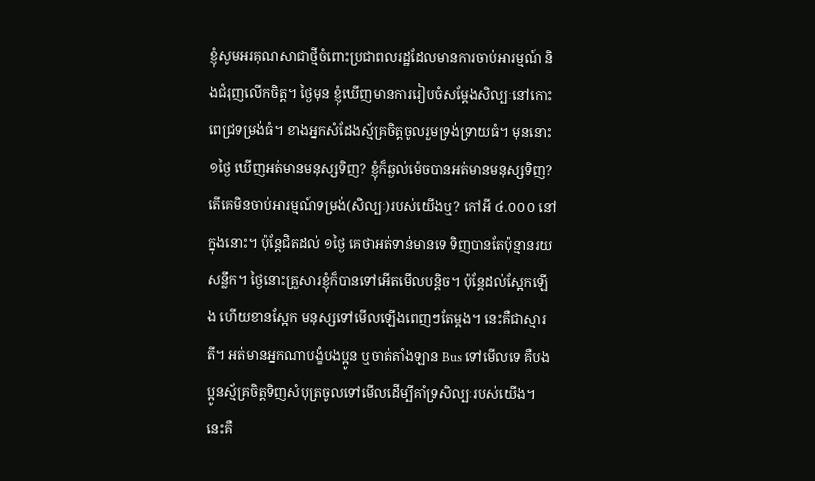ខ្ញុំសូមអរគុណសាជាថ្មីចំពោះប្រជាពលរដ្ឋដែលមានការចាប់អារម្មណ៍ និងជំរុញលើកចិត្ត។ ថ្ងៃមុន ខ្ញុំឃើញមានការរៀបចំសម្តែងសិល្បៈនៅកោះពេជ្រទម្រង់ធំ។ ខាងអ្នកសំដែងស្ម័គ្រចិត្តចូលរួមទ្រង់ទ្រាយធំ។ មុននោះ ១ថ្ងៃ ឃើញអត់មានមនុស្សទិញ? ខ្ញុំក៏ឆ្ងល់ម៉េចបានអត់មានមនុស្សទិញ? តើគេមិនចាប់អារម្មណ៍ទម្រង់(សិល្បៈ)របស់យើងឬ? កៅអី ៤.០០០ នៅក្នុងនោះ។ ប៉ុន្តែជិតដល់ ១ថ្ងៃ គេថាអត់ទាន់មានទេ ទិញបានតែប៉ុន្មានរយសន្លឹក។ ថ្ងៃនោះគ្រួសារខ្ញុំក៏បានទៅអើតមើលបន្តិច។ ប៉ុន្តែដល់ស្អែកឡើង ហើយខានស្អែក មនុស្សទៅមើលឡើងពេញៗតែម្តង។ នេះគឺជាស្មារតី។ អត់មានអ្នកណាបង្ខំបងប្អូន ឬចាត់តាំងឡាន Bus ទៅមើលទេ គឺបងប្អូនស្ម័គ្រចិត្តទិញសំបុត្រចូលទៅមើលដើម្បីគាំទ្រសិល្បៈរបស់យើង។ នេះគឺ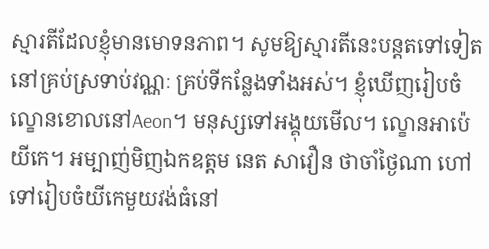ស្មារតីដែលខ្ញុំមានមោទនភាព។ សូមឱ្យស្មារតីនេះបន្តតទៅទៀតនៅគ្រប់ស្រទាប់វណ្ណៈ គ្រប់ទីកន្លែងទាំងអស់។ ខ្ញុំឃើញរៀបចំល្ខោនខោលនៅAeon។ មនុស្សទៅអង្គុយមើល។ ល្ខោនអាប៉េ យីកេ។ អម្បាញ់មិញឯកឧត្តម នេត សាវឿន ថាចាំថ្ងៃណា ហៅទៅរៀបចំយីកេមួយវង់ធំនៅ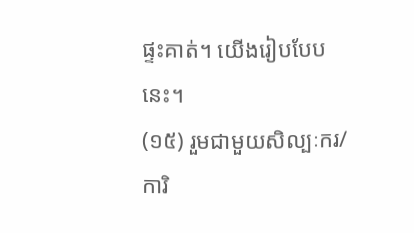ផ្ទះគាត់។ យើងរៀបបែបនេះ។
(១៥) រួមជាមួយសិល្បៈករ/ការិ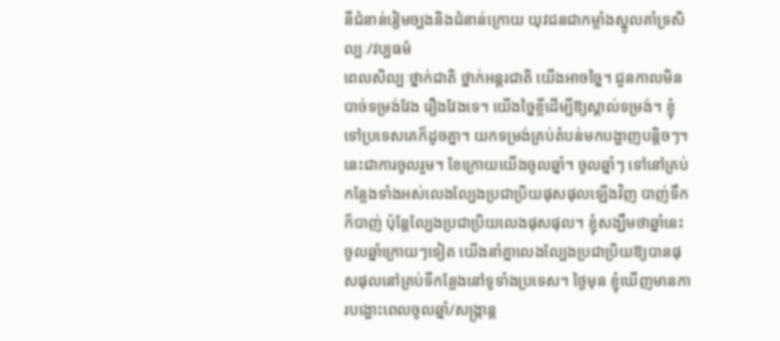នីជំនាន់រៀមច្បងនិងជំនាន់ក្រោយ យុវជនជាកម្លាំងស្នូលគាំទ្រសិល្បៈ/វប្បធម៌
ពេលសិល្បៈថ្នាក់ជាតិ ថ្នាក់អន្តរជាតិ យើងអាចច្នៃ។ ជួនកាលមិនបាច់ទម្រង់វែង រឿងវែងទេ។ យើងច្នៃខ្លីដើម្បីឱ្យស្គាល់ទម្រង់។ ខ្ញុំទៅប្រទេសគេក៏ដូចគ្នា។ យកទម្រង់គ្រប់តំបន់មកបង្ហាញបន្តិចៗ។ នេះជាការចូលរួម។ ខែក្រោយយើងចូលឆ្នាំ។ ចូលឆ្នាំៗ ទៅនៅគ្រប់កន្លែងទាំងអស់លេងល្បែងប្រជាប្រិយផុសផុលឡើងវិញ បាញ់ទឹកក៏បាញ់ ប៉ុន្តែល្បែងប្រជាប្រិយលេងផុសផុល។ ខ្ញុំសង្ឃឹមថាឆ្នាំនេះ ចូលឆ្នាំក្រោយៗទៀត យើងនាំគ្នាលេងល្បែងប្រជាប្រិយឱ្យបានផុសផុលនៅគ្រប់ទីកន្លែងនៅទូទាំងប្រទេស។ ថ្ងៃមុន ខ្ញុំឃើញមានការបង្ហោះពេលចូលឆ្នាំ/សង្ក្រាន្ត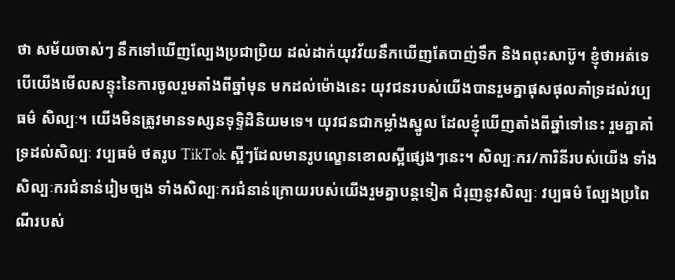ថា សម័យចាស់ៗ នឹកទៅឃើញល្បែងប្រជាប្រិយ ដល់ដាក់យុវវ័យនឹកឃើញតែបាញ់ទឹក និងពពុះសាប៊ូ។ ខ្ញុំថាអត់ទេ បើយើងមើលសន្ទុះនៃការចូលរួមតាំងពីឆ្នាំមុន មកដល់ម៉ោងនេះ យុវជនរបស់យើងបានរួមគ្នាផុសផុលគាំទ្រដល់វប្បធម៌ សិល្បៈ។ យើងមិនត្រូវមានទស្សនទុទ្ទិដិនិយមទេ។ យុវជនជាកម្លាំងស្នូល ដែលខ្ញុំឃើញតាំងពីឆ្នាំទៅនេះ រួមគ្នាគាំទ្រដល់សិល្បៈ វប្បធម៌ ថតរូប TikTok ស្អីៗដែលមានរូបល្ខោនខោលស្អីផ្សេងៗនេះ។ សិល្បៈករ/ការិនីរបស់យើង ទាំងសិល្បៈករជំនាន់រៀមច្បង ទាំងសិល្បៈករជំនាន់ក្រោយរបស់យើងរួមគ្នាបន្តទៀត ជំរុញនូវសិល្បៈ វប្បធម៌ ល្បែងប្រពៃណីរបស់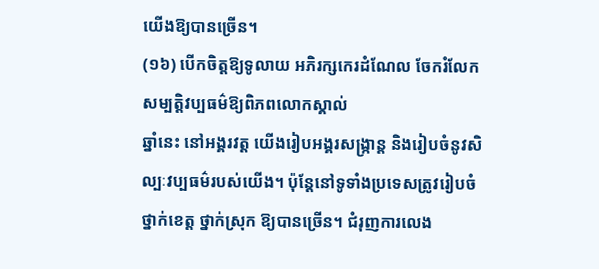យើងឱ្យបានច្រើន។
(១៦) បើកចិត្តឱ្យទូលាយ អភិរក្សកេរដំណែល ចែករំលែកសម្បត្តិវប្បធម៌ឱ្យពិភពលោកស្គាល់
ឆ្នាំនេះ នៅអង្គរវត្ត យើងរៀបអង្គរសង្ក្រាន្ត និងរៀបចំនូវសិល្បៈវប្បធម៌របស់យើង។ ប៉ុន្តែនៅទូទាំងប្រទេសត្រូវរៀបចំថ្នាក់ខេត្ត ថ្នាក់ស្រុក ឱ្យបានច្រើន។ ជំរុញការលេង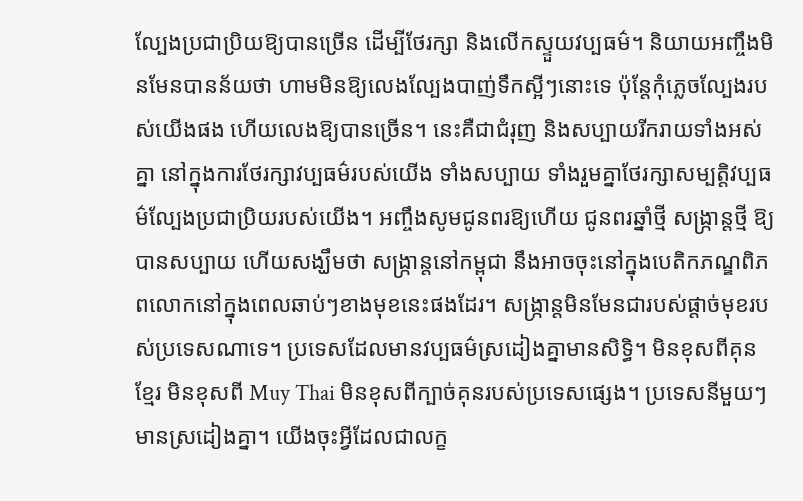ល្បែងប្រជាប្រិយឱ្យបានច្រើន ដើម្បីថែរក្សា និងលើកស្ទួយវប្បធម៌។ និយាយអញ្ចឹងមិនមែនបានន័យថា ហាមមិនឱ្យលេងល្បែងបាញ់ទឹកស្អីៗនោះទេ ប៉ុន្តែកុំភ្លេចល្បែងរបស់យើងផង ហើយលេងឱ្យបានច្រើន។ នេះគឺជាជំរុញ និងសប្បាយរីករាយទាំងអស់គ្នា នៅក្នុងការថែរក្សាវប្បធម៌របស់យើង ទាំងសប្បាយ ទាំងរួមគ្នាថែរក្សាសម្បត្តិវប្បធម៌ល្បែងប្រជាប្រិយរបស់យើង។ អញ្ចឹងសូមជូនពរឱ្យហើយ ជូនពរឆ្នាំថ្មី សង្ក្រាន្តថ្មី ឱ្យបានសប្បាយ ហើយសង្ឃឹមថា សង្ក្រាន្តនៅកម្ពុជា នឹងអាចចុះនៅក្នុងបេតិកភណ្ឌពិភពលោកនៅក្នុងពេលឆាប់ៗខាងមុខនេះផងដែរ។ សង្ក្រាន្តមិនមែនជារបស់ផ្តាច់មុខរបស់ប្រទេសណាទេ។ ប្រទេសដែលមានវប្បធម៌ស្រដៀងគ្នាមានសិទ្ធិ។ មិនខុសពីគុនខ្មែរ មិនខុសពី Muy Thai មិនខុសពីក្បាច់គុនរបស់ប្រទេសផ្សេង។ ប្រទេសនីមួយៗមានស្រដៀងគ្នា។ យើងចុះអ្វីដែលជាលក្ខ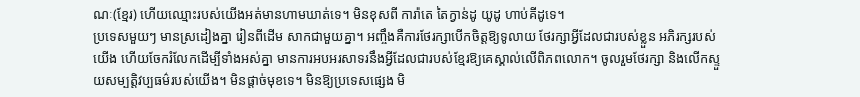ណៈ(ខ្មែរ) ហើយឈ្មោះរបស់យើងអត់មានហាមឃាត់ទេ។ មិនខុសពី ការ៉ាតេ តៃក្វាន់ដូ យូដូ ហាប់គីដូទេ។
ប្រទេសមួយៗ មានស្រដៀងគ្នា រៀនពីដើម សាកជាមួយគ្នា។ អញ្ចឹងគឺការថែរក្សាបើកចិត្តឱ្យទូលាយ ថែរក្សាអ្វីដែលជារបស់ខ្លួន អភិរក្សរបស់យើង ហើយចែករំលែកដើម្បីទាំងអស់គ្នា មានការអបអរសាទរនឹងអ្វីដែលជារបស់ខ្មែរឱ្យគេស្គាល់លើពិភពលោក។ ចូលរួមថែរក្សា និងលើកស្ទួយសម្បត្តិវប្បធម៌របស់យើង។ មិនផ្តាច់មុខទេ។ មិនឱ្យប្រទេសផ្សេង មិ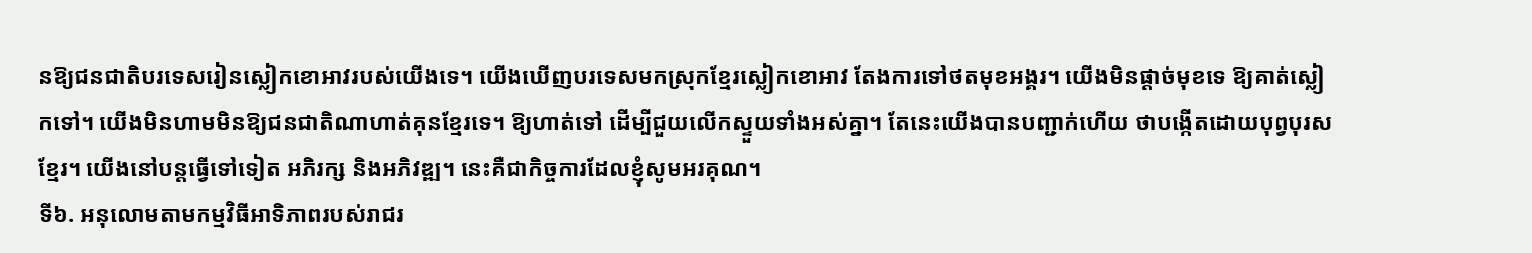នឱ្យជនជាតិបរទេសរៀនស្លៀកខោអាវរបស់យើងទេ។ យើងឃើញបរទេសមកស្រុកខ្មែរស្លៀកខោអាវ តែងការទៅថតមុខអង្គរ។ យើងមិនផ្តាច់មុខទេ ឱ្យគាត់ស្លៀកទៅ។ យើងមិនហាមមិនឱ្យជនជាតិណាហាត់គុនខ្មែរទេ។ ឱ្យហាត់ទៅ ដើម្បីជួយលើកស្ទួយទាំងអស់គ្នា។ តែនេះយើងបានបញ្ជាក់ហើយ ថាបង្កើតដោយបុព្វបុរសខ្មែរ។ យើងនៅបន្តធ្វើទៅទៀត អភិរក្ស និងអភិវឌ្ឍ។ នេះគឺជាកិច្ចការដែលខ្ញុំសូមអរគុណ។
ទី៦. អនុលោមតាមកម្មវិធីអាទិភាពរបស់រាជរ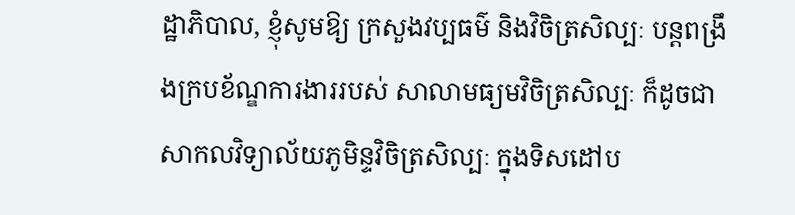ដ្ឋាភិបាល, ខ្ញុំសូមឱ្យ ក្រសួងវប្បធម៌ និងវិចិត្រសិល្បៈ បន្តពង្រឹងក្របខ័ណ្ឌការងាររបស់ សាលាមធ្យមវិចិត្រសិល្បៈ ក៏ដូចជា សាកលវិទ្យាល័យភូមិន្ទវិចិត្រសិល្បៈ ក្នុងទិសដៅប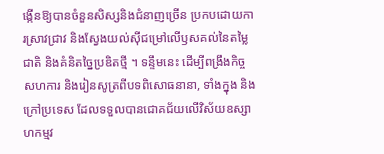ង្កើនឱ្យបានចំនួនសិស្សនិងជំនាញច្រើន ប្រកបដោយការស្រាវជ្រាវ និងស្វែងយល់ស៊ីជម្រៅលើឫសគល់នៃតម្លៃជាតិ និងគំនិតច្នៃប្រឌិតថ្មី ។ ទន្ទឹមនេះ ដើម្បីពង្រឹងកិច្ចសហការ និងរៀនសូត្រពីបទពិសោធនានា, ទាំងក្នុង និងក្រៅប្រទេស ដែលទទួលបានជោគជ័យលើវិស័យឧស្សាហកម្មវ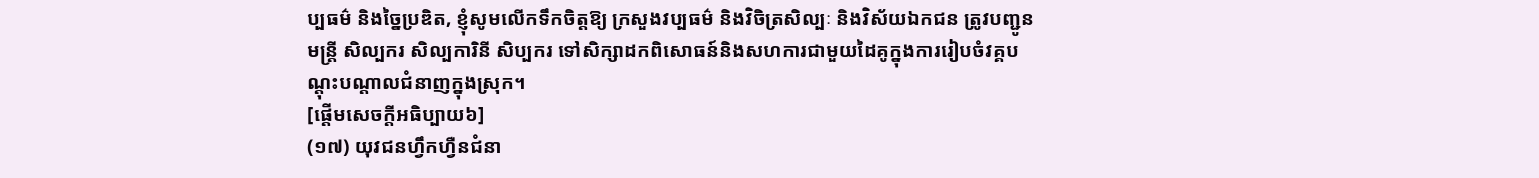ប្បធម៌ និងច្នៃប្រឌិត, ខ្ញុំសូមលើកទឹកចិត្តឱ្យ ក្រសួងវប្បធម៌ និងវិចិត្រសិល្បៈ និងវិស័យឯកជន ត្រូវបញ្ជូនមន្ត្រី សិល្បករ សិល្បការិនី សិប្បករ ទៅសិក្សាដកពិសោធន៍និងសហការជាមួយដៃគូក្នុងការរៀបចំវគ្គបណ្តុះបណ្តាលជំនាញក្នុងស្រុក។
[ផ្តើមសេចក្តីអធិប្បាយ៦]
(១៧) យុវជនហ្វឹកហ្វឺនជំនា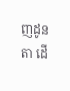ញដូនតា ដើ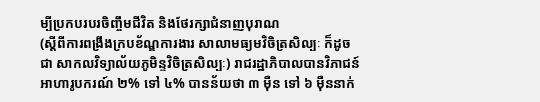ម្បីប្រកបរបរចិញ្ចឹមជីវិត និងថែរក្សាជំនាញបុរាណ
(ស្តីពីការពង្រឹងក្របខ័ណ្ឌការងារ សាលាមធ្យមវិចិត្រសិល្បៈ ក៏ដូចជា សាកលវិទ្យាល័យភូមិន្ទវិចិត្រសិល្បៈ) រាជរដ្ឋាភិបាលបានវិភាជន៍អាហារូបករណ៍ ២% ទៅ ៤% បានន័យថា ៣ ម៉ឺន ទៅ ៦ ម៉ឺននាក់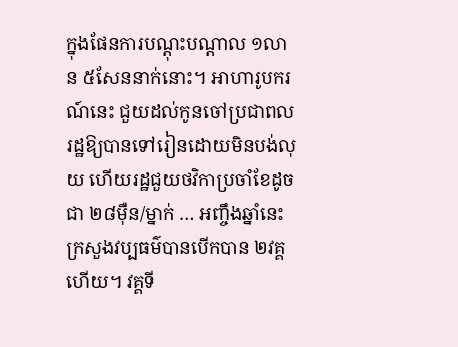ក្នុងផែនការបណ្តុះបណ្តាល ១លាន ៥សែននាក់នោះ។ អាហារូបករណ៍នេះ ជួយដល់កូនចៅប្រជាពលរដ្ឋឱ្យបានទៅរៀនដោយមិនបង់លុយ ហើយរដ្ឋជួយថវិកាប្រចាំខែដូចជា ២៨ម៉ឺន/ម្នាក់ … អញ្ចឹងឆ្នាំនេះ ក្រសួងវប្បធម៌បានបើកបាន ២វគ្គហើយ។ វគ្គទី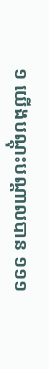១ យើងបណ្តុះបណ្តាលបាន ១១១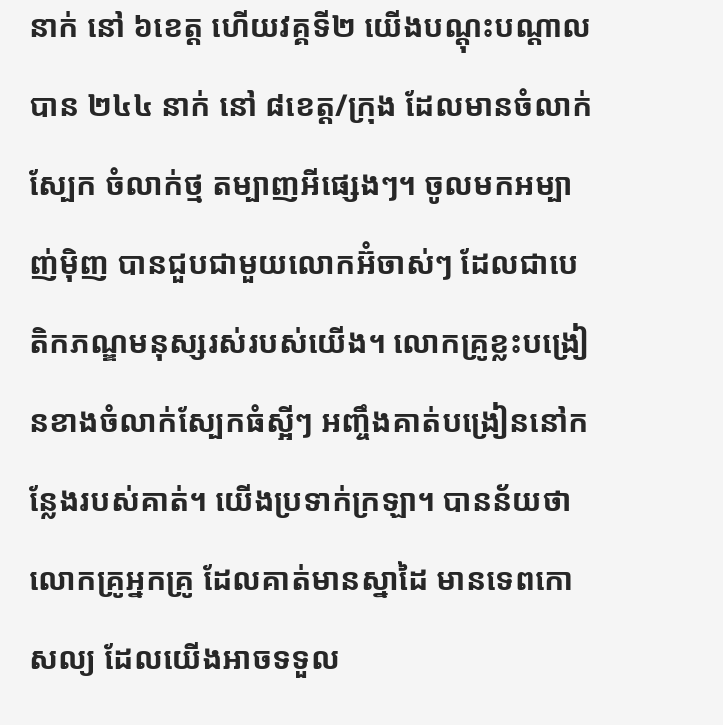នាក់ នៅ ៦ខេត្ត ហើយវគ្គទី២ យើងបណ្តុះបណ្តាលបាន ២៤៤ នាក់ នៅ ៨ខេត្ត/ក្រុង ដែលមានចំលាក់ស្បែក ចំលាក់ថ្ម តម្បាញអីផ្សេងៗ។ ចូលមកអម្បាញ់ម៉ិញ បានជួបជាមួយលោកអ៊ំចាស់ៗ ដែលជាបេតិកភណ្ឌមនុស្សរស់របស់យើង។ លោកគ្រូខ្លះបង្រៀនខាងចំលាក់ស្បែកធំស្អីៗ អញ្ចឹងគាត់បង្រៀននៅកន្លែងរបស់គាត់។ យើងប្រទាក់ក្រឡា។ បានន័យថា លោកគ្រូអ្នកគ្រូ ដែលគាត់មានស្នាដៃ មានទេពកោសល្យ ដែលយើងអាចទទួល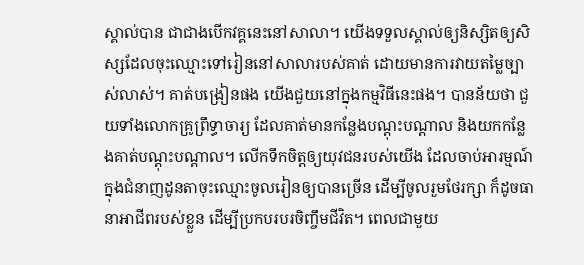ស្គាល់បាន ជាជាងបើកវគ្គនេះនៅសាលា។ យើងទទួលស្គាល់ឲ្យនិស្សិតឲ្យសិស្សដែលចុះឈ្មោះទៅរៀននៅសាលារបស់គាត់ ដោយមានការវាយតម្លៃច្បាស់លាស់។ គាត់បង្រៀនផង យើងជួយនៅក្នុងកម្មវិធីនេះផង។ បានន័យថា ជួយទាំងលោកគ្រូព្រឹទ្ធាចារ្យ ដែលគាត់មានកន្លែងបណ្តុះបណ្តាល និងយកកន្លែងគាត់បណ្តុះបណ្តាល។ លើកទឹកចិត្តឲ្យយុវជនរបស់យើង ដែលចាប់អារម្មណ៍ក្នុងជំនាញដូនតាចុះឈ្មោះចូលរៀនឲ្យបានច្រើន ដើម្បីចូលរួមថែរក្សា ក៏ដូចធានាអាជីពរបស់ខ្លួន ដើម្បីប្រកបរបរចិញ្ចឹមជីវិត។ ពេលជាមួយ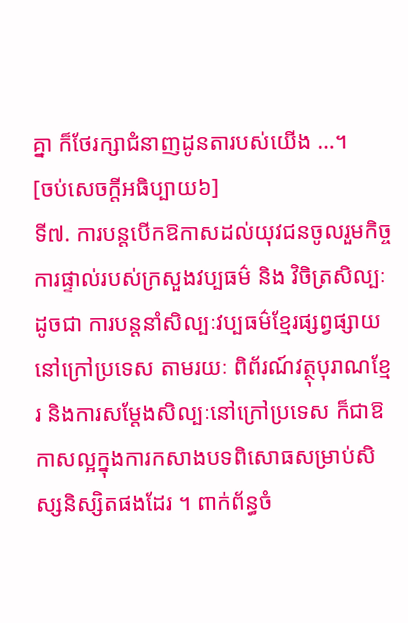គ្នា ក៏ថែរក្សាជំនាញដូនតារបស់យើង …។
[ចប់សេចក្តីអធិប្បាយ៦]
ទី៧. ការបន្តបើកឱកាសដល់យុវជនចូលរួមកិច្ចការផ្ទាល់របស់ក្រសួងវប្បធម៌ និង វិចិត្រសិល្បៈ ដូចជា ការបន្តនាំសិល្បៈវប្បធម៌ខ្មែរផ្សព្វផ្សាយនៅក្រៅប្រទេស តាមរយៈ ពិព័រណ៍វត្ថុបុរាណខ្មែរ និងការសម្តែងសិល្បៈនៅក្រៅប្រទេស ក៏ជាឱកាសល្អក្នុងការកសាងបទពិសោធសម្រាប់សិស្សនិស្សិតផងដែរ ។ ពាក់ព័ន្ធចំ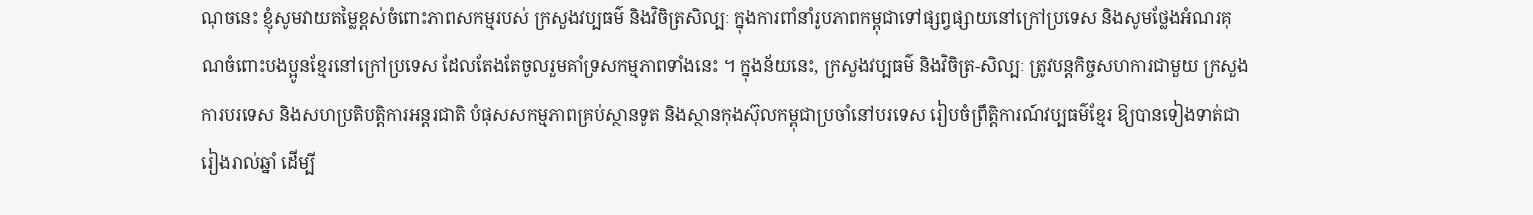ណុចនេះ ខ្ញុំសូមវាយតម្លៃខ្ពស់ចំពោះភាពសកម្មរបស់ ក្រសួងវប្បធម៌ និងវិចិត្រសិល្បៈ ក្នុងការពាំនាំរូបភាពកម្ពុជាទៅផ្សព្វផ្សាយនៅក្រៅប្រទេស និងសូមថ្លែងអំណរគុណចំពោះបងប្អូនខ្មែរនៅក្រៅប្រទេស ដែលតែងតែចូលរួមគាំទ្រសកម្មភាពទាំងនេះ ។ ក្នុងន័យនេះ, ក្រសួងវប្បធម៌ និងវិចិត្រ-សិល្បៈ ត្រូវបន្តកិច្ចសហការជាមួយ ក្រសួងការបរទេស និងសហប្រតិបត្តិការអន្តរជាតិ បំផុសសកម្មភាពគ្រប់ស្ថានទូត និងស្ថានកុងស៊ុលកម្ពុជាប្រចាំនៅបរទេស រៀបចំព្រឹត្តិការណ៍វប្បធម៌ខ្មែរ ឱ្យបានទៀងទាត់ជារៀងរាល់ឆ្នាំ ដើម្បី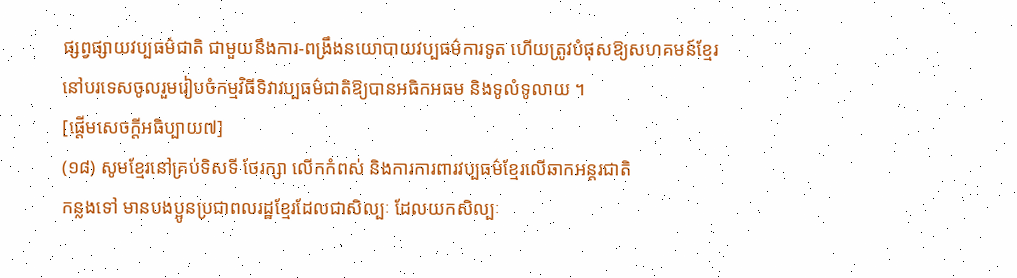ផ្សព្វផ្សាយវប្បធម៌ជាតិ ជាមួយនឹងការ-ពង្រឹងនយោបាយវប្បធម៌ការទូត ហើយត្រូវបំផុសឱ្យសហគមន៍ខ្មែរនៅបរទេសចូលរួមរៀបចំកម្មវិធីទិវាវប្បធម៌ជាតិឱ្យបានអធិកអធម និងទូលំទូលាយ ។
[ផ្តើមសេចក្តីអធិប្បាយ៧]
(១៨) សូមខ្មែរនៅគ្រប់ទិសទី ថែរក្សា លើកកំពស់ និងការការពារវប្បធម៌ខ្មែរលើឆាកអន្តរជាតិ
កន្លងទៅ មានបងប្អូនប្រជាពលរដ្ឋខ្មែរដែលជាសិល្បៈ ដែលយកសិល្បៈ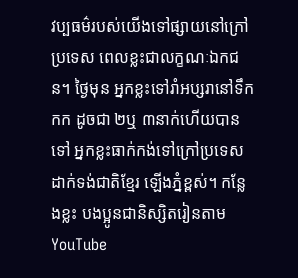វប្បធម៌របស់យើងទៅផ្សាយនៅក្រៅប្រទេស ពេលខ្លះជាលក្ខណៈឯកជន។ ថ្ងៃមុន អ្នកខ្លះទៅរាំអប្សរានៅទឹកកក ដូចជា ២ឬ ៣នាក់ហើយបានទៅ អ្នកខ្លះធាក់កង់ទៅក្រៅប្រទេស ដាក់ទង់ជាតិខ្មែរ ឡើងភ្នំខ្ពស់។ កន្លែងខ្លះ បងប្អូនជានិស្សិតរៀនតាម YouTube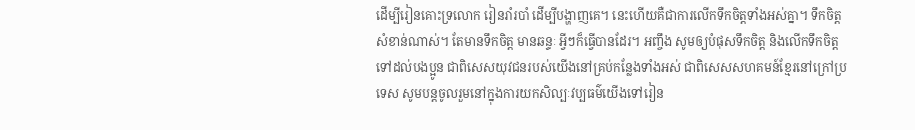ដើម្បីរៀនគោះទ្រលោក រៀនរាំរបាំ ដើម្បីបង្ហាញគេ។ នេះហើយគឺជាការលើកទឹកចិត្តទាំងអស់គ្នា។ ទឹកចិត្តសំខាន់ណាស់។ តែមានទឹកចិត្ត មានឆន្ទៈ អ្វីៗក៏ធ្វើបានដែរ។ អញ្ចឹង សូមឲ្យបំផុសទឹកចិត្ត និងលើកទឹកចិត្តទៅដល់បងប្អូន ជាពិសេសយុវជនរបស់យើងនៅគ្រប់កន្លែងទាំងអស់ ជាពិសេសសហគមន៍ខ្មែរនៅក្រៅប្រទេស សូមបន្តចូលរួមនៅក្នុងការយកសិល្បៈវប្បធម៌យើងទៅរៀន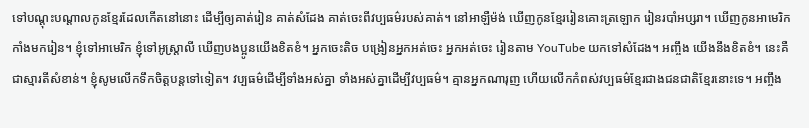ទៅបណ្តុះបណ្តាលកូនខ្មែរដែលកើតនៅនោះ ដើម្បីឲ្យគាត់រៀន គាត់សំដែង គាត់ចេះពីវប្បធម៌របស់គាត់។ នៅអាឡឺម៉ង់ ឃើញកូនខ្មែររៀនគោះត្រឡោក រៀនរបាំអប្សរា។ ឃើញកូនអាមេរិកកាំងមករៀន។ ខ្ញុំទៅអាមេរិក ខ្ញុំទៅអូស្ត្រាលី ឃើញបងប្អូនយើងខិតខំ។ អ្នកចេះតិច បង្រៀនអ្នកអត់ចេះ អ្នកអត់ចេះ រៀនតាម YouTube យកទៅសំដែង។ អញ្ចឹង យើងនឹងខិតខំ។ នេះគឺជាស្មារតីសំខាន់។ ខ្ញុំសូមលើកទឹកចិត្តបន្តទៅទៀត។ វប្បធម៌ដើម្បីទាំងអស់គ្នា ទាំងអស់គ្នាដើម្បីវប្បធម៌។ គ្មានអ្នកណារុញ ហើយលើកកំពស់វប្បធម៌ខ្មែរជាងជនជាតិខ្មែរនោះទេ។ អញ្ចឹង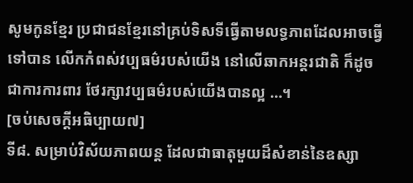សូមកូនខ្មែរ ប្រជាជនខ្មែរនៅគ្រប់ទិសទីធ្វើតាមលទ្ធភាពដែលអាចធ្វើទៅបាន លើកកំពស់វប្បធម៌របស់យើង នៅលើឆាកអន្តរជាតិ ក៏ដូចជាការការពារ ថែរក្សាវប្បធម៌របស់យើងបានល្អ …។
[ចប់សេចក្តីអធិប្បាយ៧]
ទី៨. សម្រាប់វិស័យភាពយន្ត ដែលជាធាតុមួយដ៏សំខាន់នៃឧស្សា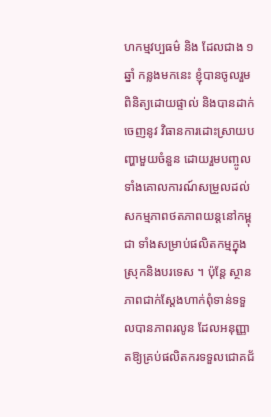ហកម្មវប្បធម៌ និង ដែលជាង ១ ឆ្នាំ កន្លងមកនេះ ខ្ញុំបានចូលរួមពិនិត្យដោយផ្ទាល់ និងបានដាក់ចេញនូវ វិធានការដោះស្រាយបញ្ហាមួយចំនួន ដោយរួមបញ្ចូលទាំងគោលការណ៍សម្រួលដល់សកម្មភាពថតភាពយន្តនៅកម្ពុជា ទាំងសម្រាប់ផលិតកម្មក្នុងស្រុកនិងបរទេស ។ ប៉ុន្តែ ស្ថានភាពជាក់ស្តែងហាក់ពុំទាន់ទទួលបានភាពរលូន ដែលអនុញ្ញាតឱ្យគ្រប់ផលិតករទទួលជោគជ័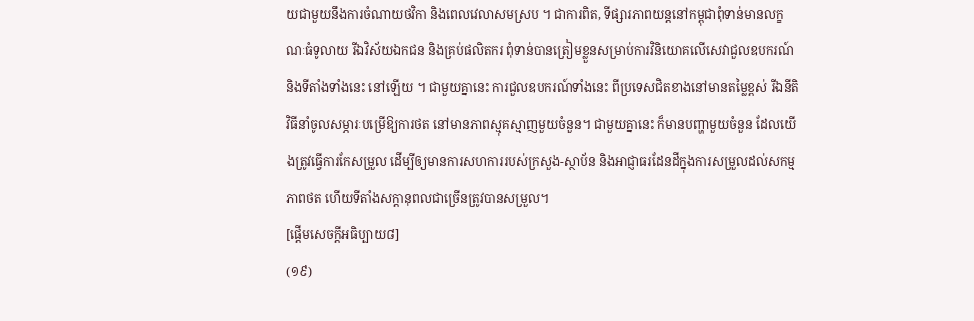យជាមួយនឹងការចំណាយថវិកា និងពេលវេលាសមស្រប ។ ជាការពិត, ទីផ្សារភាពយន្តនៅកម្ពុជាពុំទាន់មានលក្ខណៈធំទូលាយ រីឯវិស័យឯកជន និងគ្រប់ផលិតករ ពុំទាន់បានត្រៀមខ្លួនសម្រាប់ការវិនិយោគលើសេវាជួលឧបករណ៍ និងទីតាំងទាំងនេះ នៅឡើយ ។ ជាមួយគ្នានេះ ការជួលឧបករណ៍ទាំងនេះ ពីប្រទេសជិតខាងនៅមានតម្លៃខ្ពស់ រីឯនីតិវិធីនាំចូលសម្ភារៈបម្រើឱ្យការថត នៅមានភាពស្មុគស្មាញមួយចំនួន។ ជាមួយគ្នានេះ ក៏មានបញ្ហាមួយចំនួន ដែលយើងត្រូវធ្វើការកែសម្រួល ដើម្បីឲ្យមានការសហការរបស់ក្រសួង-ស្ថាប័ន និងអាជ្ញាធរដែនដីក្នុងការសម្រួលដល់សកម្មភាពថត ហើយទីតាំងសក្តានុពលជាច្រើនត្រូវបានសម្រួល។
[ផ្តើមសេចក្តីអធិប្បាយ៨]
(១៩)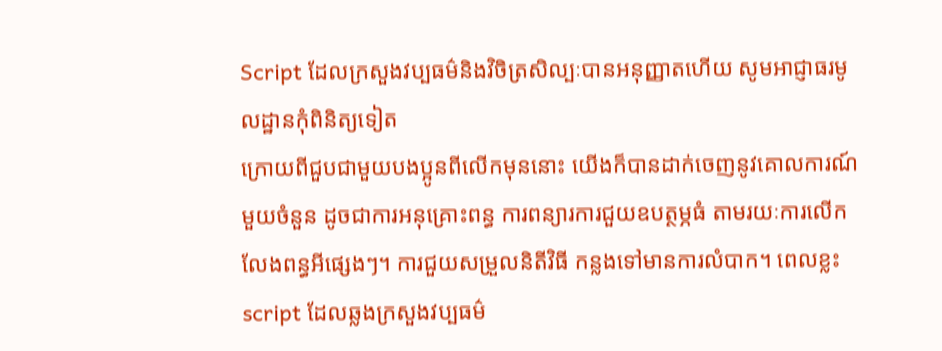Script ដែលក្រសួងវប្បធម៌និងវិចិត្រសិល្បៈបានអនុញ្ញាតហើយ សូមអាជ្ញាធរមូលដ្ឋានកុំពិនិត្យទៀត
ក្រោយពីជួបជាមួយបងប្អូនពីលើកមុននោះ យើងក៏បានដាក់ចេញនូវគោលការណ៍មួយចំនួន ដូចជាការអនុគ្រោះពន្ធ ការពន្យារការជួយឧបត្ថម្ភធំ តាមរយៈការលើកលែងពន្ធអីផ្សេងៗ។ ការជួយសម្រួលនិតីវិធី កន្លងទៅមានការលំបាក។ ពេលខ្លះ script ដែលឆ្លងក្រសួងវប្បធម៌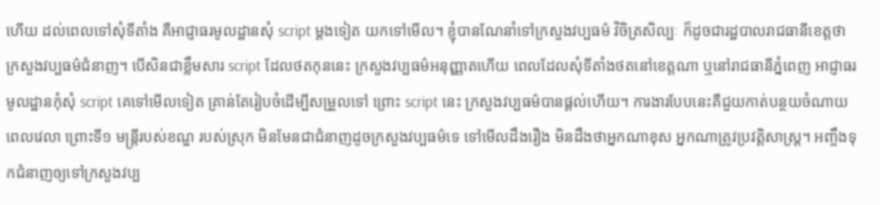ហើយ ដល់ពេលទៅសុំទីតាំង គឺអាជ្ញាធរមូលដ្ឋានសុំ script ម្តងទៀត យកទៅមើល។ ខ្ញុំបានណែនាំទៅក្រសួងវប្បធម៌ វិចិត្រសិល្បៈ ក៏ដូចជារដ្ឋបាលរាជធានីខេត្តថាក្រសួងវប្បធម៌ជំនាញ។ បើសិនជាខ្លឹមសារ script ដែលថតកុននេះ ក្រសួងវប្បធម៌អនុញ្ញាតហើយ ពេលដែលសុំទីតាំងថតនៅខេត្តណា ឬនៅរាជធានីភ្នំពេញ អាជ្ញាធរមូលដ្ឋានកុំសុំ script គេទៅមើលទៀត គ្រាន់តែរៀបចំដើម្បីសម្រួលទៅ ព្រោះ script នេះ ក្រសួងវប្បធម៌បានផ្តល់ហើយ។ ការងារបែបនេះគឺជួយកាត់បន្ថយចំណាយពេលវេលា ព្រោះទី១ មន្ត្រីរបស់ខណ្ឌ របស់ស្រុក មិនមែនជាជំនាញដូចក្រសួងវប្បធម៌ទេ ទៅមើលដឹងរឿង មិនដឹងថាអ្នកណាខុស អ្នកណាត្រូវប្រវត្តិសាស្ត្រ។ អញ្ចឹងទុកជំនាញឲ្យទៅក្រសួងវប្ប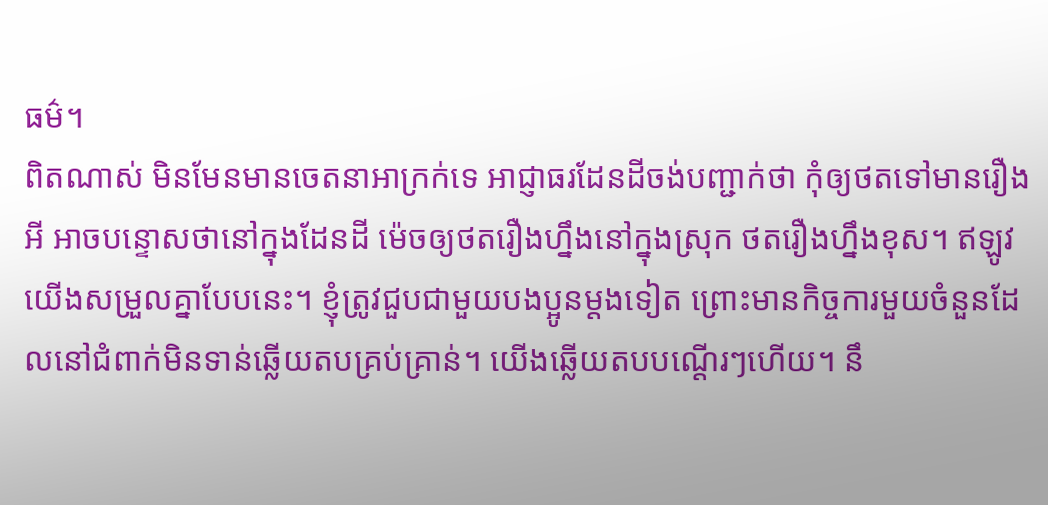ធម៌។
ពិតណាស់ មិនមែនមានចេតនាអាក្រក់ទេ អាជ្ញាធរដែនដីចង់បញ្ជាក់ថា កុំឲ្យថតទៅមានរឿងអី អាចបន្ទោសថានៅក្នុងដែនដី ម៉េចឲ្យថតរឿងហ្នឹងនៅក្នុងស្រុក ថតរឿងហ្នឹងខុស។ ឥឡូវយើងសម្រួលគ្នាបែបនេះ។ ខ្ញុំត្រូវជួបជាមួយបងប្អូនម្តងទៀត ព្រោះមានកិច្ចការមួយចំនួនដែលនៅជំពាក់មិនទាន់ឆ្លើយតបគ្រប់គ្រាន់។ យើងឆ្លើយតបបណ្តើរៗហើយ។ នឹ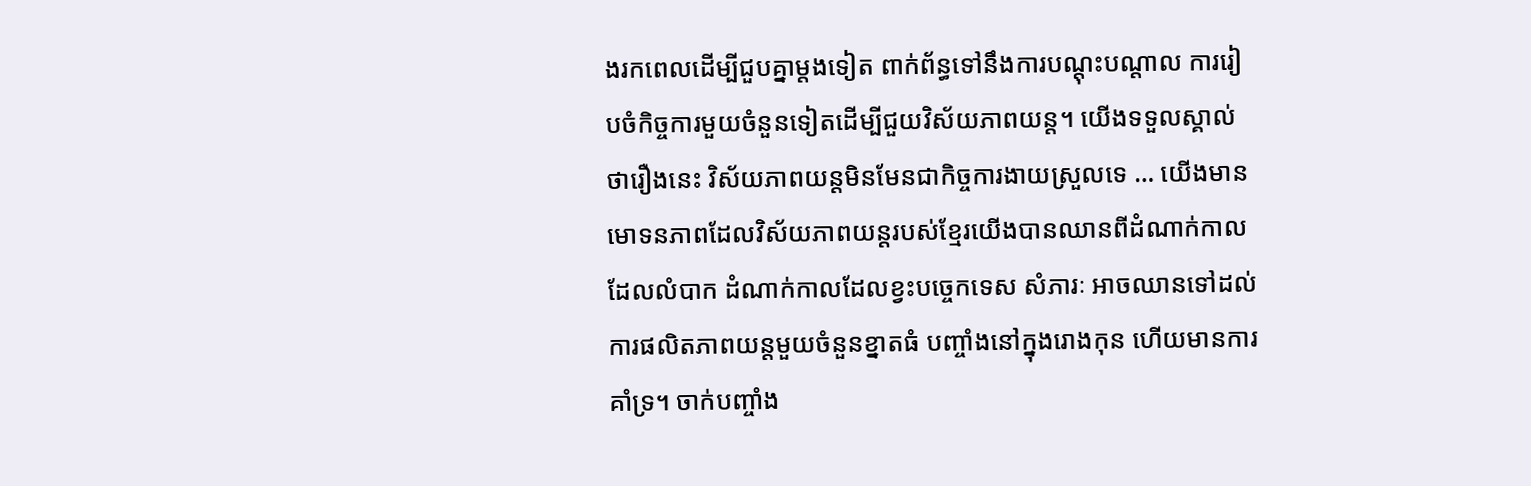ងរកពេលដើម្បីជួបគ្នាម្តងទៀត ពាក់ព័ន្ធទៅនឹងការបណ្តុះបណ្តាល ការរៀបចំកិច្ចការមួយចំនួនទៀតដើម្បីជួយវិស័យភាពយន្ត។ យើងទទួលស្គាល់ថារឿងនេះ វិស័យភាពយន្តមិនមែនជាកិច្ចការងាយស្រួលទេ … យើងមានមោទនភាពដែលវិស័យភាពយន្តរបស់ខ្មែរយើងបានឈានពីដំណាក់កាលដែលលំបាក ដំណាក់កាលដែលខ្វះបច្ចេកទេស សំភារៈ អាចឈានទៅដល់ការផលិតភាពយន្តមួយចំនួនខ្នាតធំ បញ្ចាំងនៅក្នុងរោងកុន ហើយមានការគាំទ្រ។ ចាក់បញ្ចាំង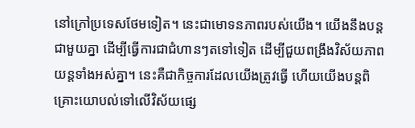នៅក្រៅប្រទេសថែមទៀត។ នេះជាមោទនភាពរបស់យើង។ យើងនឹងបន្តជាមួយគ្នា ដើម្បីធ្វើការជាជំហានៗតទៅទៀត ដើម្បីជួយពង្រឹងវិស័យភាពយន្តទាំងអស់គ្នា។ នេះគឺជាកិច្ចការដែលយើងត្រូវធ្វើ ហើយយើងបន្តពិគ្រោះយោបល់ទៅលើវិស័យផ្សេ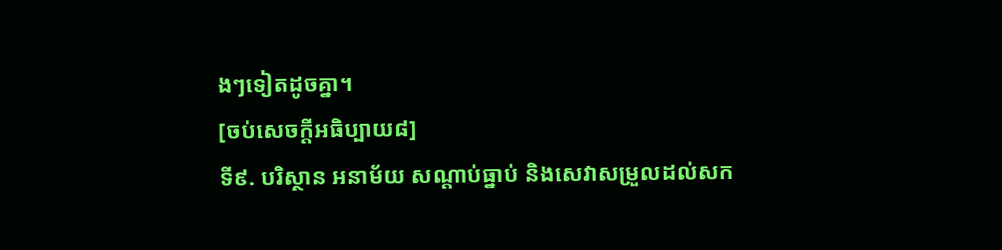ងៗទៀតដូចគ្នា។
[ចប់សេចក្តីអធិប្បាយ៨]
ទី៩. បរិស្ថាន អនាម័យ សណ្តាប់ធ្នាប់ និងសេវាសម្រួលដល់សក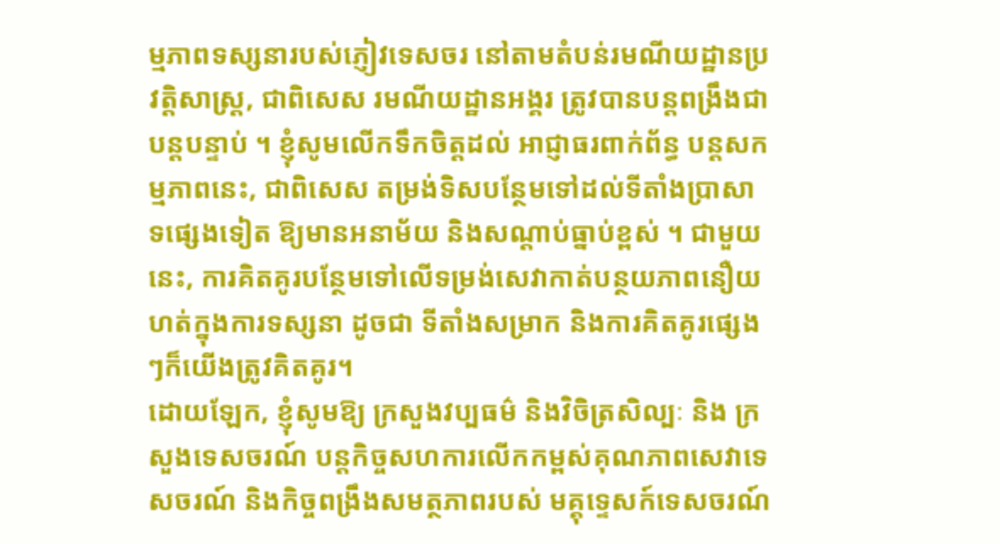ម្មភាពទស្សនារបស់ភ្ញៀវទេសចរ នៅតាមតំបន់រមណីយដ្ឋានប្រវត្តិសាស្ត្រ, ជាពិសេស រមណីយដ្ឋានអង្គរ ត្រូវបានបន្តពង្រឹងជាបន្តបន្ទាប់ ។ ខ្ញុំសូមលើកទឹកចិត្តដល់ អាជ្ញាធរពាក់ព័ន្ធ បន្តសកម្មភាពនេះ, ជាពិសេស តម្រង់ទិសបន្ថែមទៅដល់ទីតាំងប្រាសាទផ្សេងទៀត ឱ្យមានអនាម័យ និងសណ្តាប់ធ្នាប់ខ្ពស់ ។ ជាមួយនេះ, ការគិតគូរបន្ថែមទៅលើទម្រង់សេវាកាត់បន្ថយភាពនឿយហត់ក្នុងការទស្សនា ដូចជា ទីតាំងសម្រាក និងការគិតគូរផ្សេងៗក៏យើងត្រូវគិតគូរ។
ដោយឡែក, ខ្ញុំសូមឱ្យ ក្រសួងវប្បធម៌ និងវិចិត្រសិល្បៈ និង ក្រសួងទេសចរណ៍ បន្តកិច្ចសហការលើកកម្ពស់គុណភាពសេវាទេសចរណ៍ និងកិច្ចពង្រឹងសមត្ថភាពរបស់ មគ្គុទេ្ទសក៍ទេសចរណ៍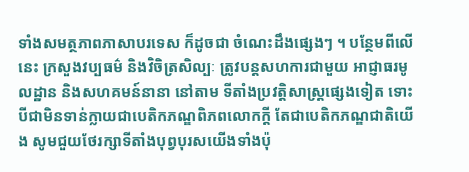ទាំងសមត្ថភាពភាសាបរទេស ក៏ដូចជា ចំណេះដឹងផ្សេងៗ ។ បន្ថែមពីលើនេះ ក្រសួងវប្បធម៌ និងវិចិត្រសិល្បៈ ត្រូវបន្តសហការជាមួយ អាជ្ញាធរមូលដ្ឋាន និងសហគមន៍នានា នៅតាម ទីតាំងប្រវត្តិសាស្ត្រផ្សេងទៀត ទោះបីជាមិនទាន់ក្លាយជាបេតិកភណ្ឌពិភពលោកក្តី តែជាបេតិកភណ្ឌជាតិយើង សូមជួយថែរក្សាទីតាំងបុព្វបុរសយើងទាំងប៉ុ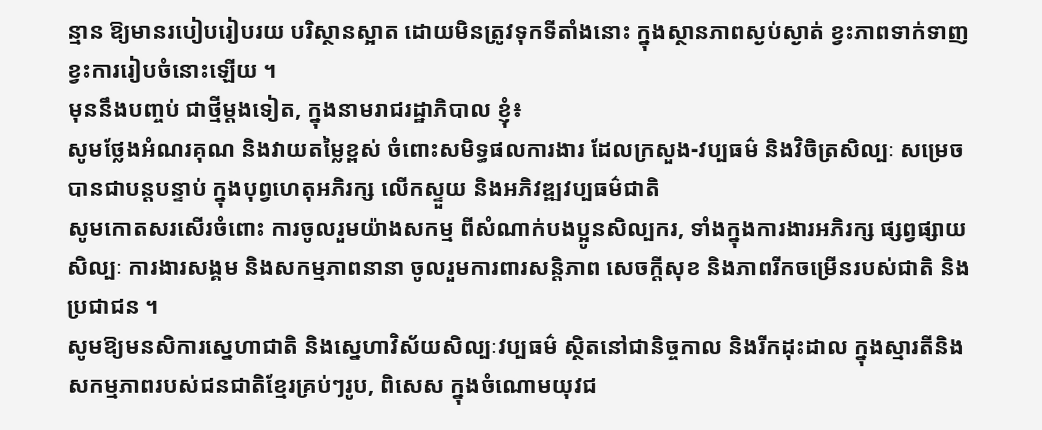ន្មាន ឱ្យមានរបៀបរៀបរយ បរិស្ថានស្អាត ដោយមិនត្រូវទុកទីតាំងនោះ ក្នុងស្ថានភាពស្ងប់ស្ងាត់ ខ្វះភាពទាក់ទាញ ខ្វះការរៀបចំនោះឡើយ ។
មុននឹងបញ្ចប់ ជាថ្មីម្តងទៀត, ក្នុងនាមរាជរដ្ឋាភិបាល ខ្ញុំ៖
សូមថ្លែងអំណរគុណ និងវាយតម្លៃខ្ពស់ ចំពោះសមិទ្ធផលការងារ ដែលក្រសួង-វប្បធម៌ និងវិចិត្រសិល្បៈ សម្រេចបានជាបន្តបន្ទាប់ ក្នុងបុព្វហេតុអភិរក្ស លើកស្ទួយ និងអភិវឌ្ឍវប្បធម៌ជាតិ
សូមកោតសរសើរចំពោះ ការចូលរួមយ៉ាងសកម្ម ពីសំណាក់បងប្អូនសិល្បករ, ទាំងក្នុងការងារអភិរក្ស ផ្សព្វផ្សាយសិល្បៈ ការងារសង្គម និងសកម្មភាពនានា ចូលរួមការពារសន្តិភាព សេចក្តីសុខ និងភាពរីកចម្រើនរបស់ជាតិ និងប្រជាជន ។
សូមឱ្យមនសិការស្នេហាជាតិ និងស្នេហាវិស័យសិល្បៈវប្បធម៌ ស្ថិតនៅជានិច្ចកាល និងរីកដុះដាល ក្នុងស្មារតីនិងសកម្មភាពរបស់ជនជាតិខ្មែរគ្រប់ៗរូប, ពិសេស ក្នុងចំណោមយុវជ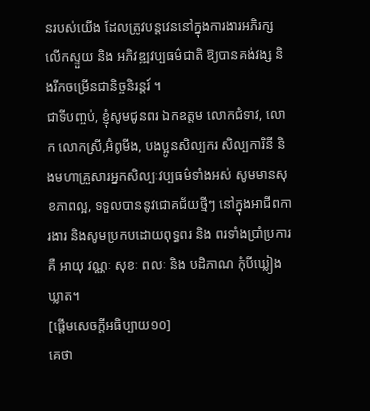នរបស់យើង ដែលត្រូវបន្តវេននៅក្នុងការងារអភិរក្ស លើកស្ទួយ និង អភិវឌ្ឍវប្បធម៌ជាតិ ឱ្យបានគង់វង្ស និងរីកចម្រើនជានិច្ចនិរន្តរ៍ ។
ជាទីបញ្ចប់, ខ្ញុំសូមជូនពរ ឯកឧត្តម លោកជំទាវ, លោក លោកស្រី,អ៊ំពូមីង, បងប្អូនសិល្បករ សិល្បការិនី និងមហាគ្រួសារអ្នកសិល្បៈវប្បធម៌ទាំងអស់ សូមមានសុខភាពល្អ, ទទួលបាននូវជោគជ័យថ្មីៗ នៅក្នុងអាជីពការងារ និងសូមប្រកបដោយពុទ្ធពរ និង ពរទាំងប្រាំប្រការ គឺ អាយុ វណ្ណៈ សុខៈ ពលៈ និង បដិភាណ កុំបីឃ្លៀងឃ្លាត។
[ផ្តើមសេចក្តីអធិប្បាយ១០]
គេថា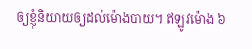ឲ្យខ្ញុំនិយាយឲ្យដល់ម៉ោងបាយ។ ឥឡូវម៉ោង ៦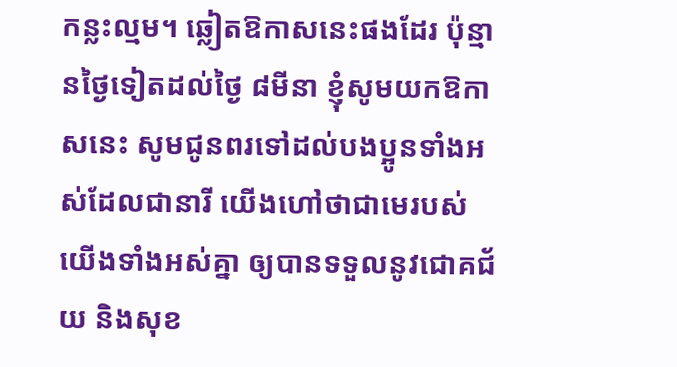កន្លះល្មម។ ឆ្លៀតឱកាសនេះផងដែរ ប៉ុន្មានថ្ងៃទៀតដល់ថ្ងៃ ៨មីនា ខ្ញុំសូមយកឱកាសនេះ សូមជូនពរទៅដល់បងប្អូនទាំងអស់ដែលជានារី យើងហៅថាជាមេរបស់យើងទាំងអស់គ្នា ឲ្យបានទទួលនូវជោគជ័យ និងសុខ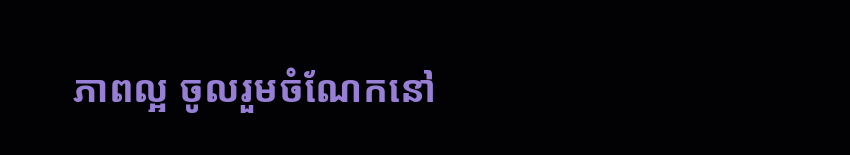ភាពល្អ ចូលរួមចំណែកនៅ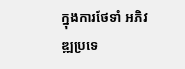ក្នុងការថែទាំ អភិវឌ្ឍប្រទេ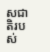សជាតិរបស់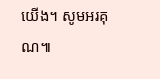យើង។ សូមអរគុណ៕